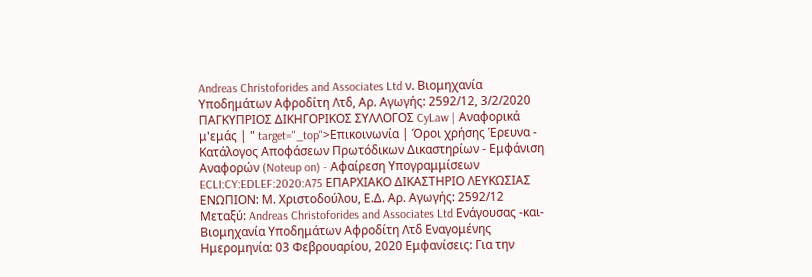Andreas Christoforides and Associates Ltd ν. Βιομηχανία Υποδημάτων Αφροδίτη Λτδ, Αρ. Αγωγής: 2592/12, 3/2/2020 ΠΑΓΚΥΠΡΙΟΣ ΔΙΚΗΓΟΡΙΚΟΣ ΣΥΛΛΟΓΟΣ CyLaw | Αναφορικά μ'εμάς | " target="_top">Επικοινωνία | Όροι χρήσης Έρευνα - Κατάλογος Αποφάσεων Πρωτόδικων Δικαστηρίων - Εμφάνιση Αναφορών (Noteup on) - Αφαίρεση Υπογραμμίσεων ECLI:CY:EDLEF:2020:A75 ΕΠΑΡΧΙΑΚΟ ΔΙΚΑΣΤΗΡΙΟ ΛΕΥΚΩΣΙΑΣ ΕΝΩΠΙΟΝ: Μ. Χριστοδούλου, Ε.Δ. Αρ. Αγωγής: 2592/12 Μεταξύ: Andreas Christoforides and Associates Ltd Ενάγουσας -και- Βιομηχανία Υποδημάτων Αφροδίτη Λτδ Εναγομένης Ημερομηνία: 03 Φεβρουαρίου, 2020 Εμφανίσεις: Για την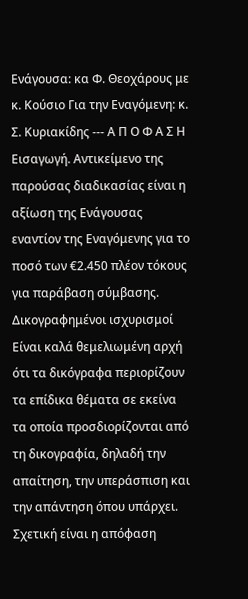Ενάγουσα: κα Φ. Θεοχάρους με κ. Κούσιο Για την Εναγόμενη: κ. Σ. Κυριακίδης --- Α Π Ο Φ Α Σ Η Εισαγωγή. Αντικείμενο της παρούσας διαδικασίας είναι η αξίωση της Ενάγουσας εναντίον της Εναγόμενης για το ποσό των €2.450 πλέον τόκους για παράβαση σύμβασης. Δικογραφημένοι ισχυρισμοί Είναι καλά θεμελιωμένη αρχή ότι τα δικόγραφα περιορίζουν τα επίδικα θέματα σε εκείνα τα οποία προσδιορίζονται από τη δικογραφία, δηλαδή την απαίτηση, την υπεράσπιση και την απάντηση όπου υπάρχει. Σχετική είναι η απόφαση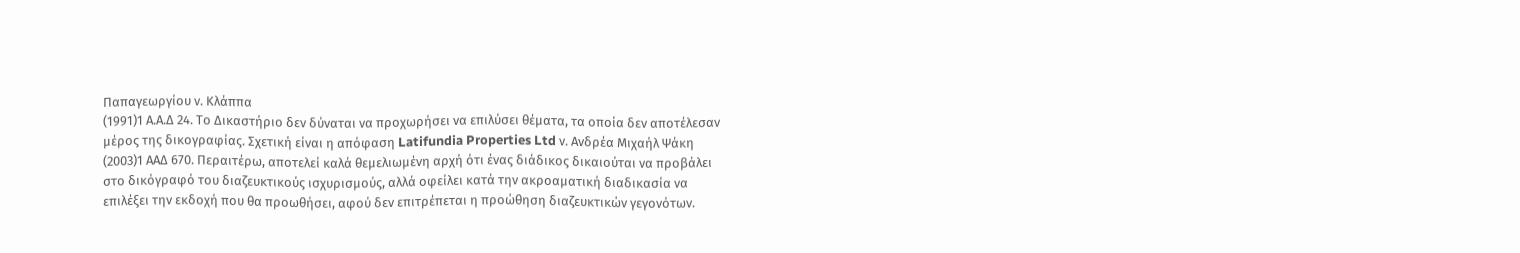Παπαγεωργίου ν. Κλάππα
(1991)1 Α.Α.Δ 24. Το Δικαστήριο δεν δύναται να προχωρήσει να επιλύσει θέματα, τα οποία δεν αποτέλεσαν μέρος της δικογραφίας. Σχετική είναι η απόφαση Latifundia Properties Ltd ν. Ανδρέα Μιχαήλ Ψάκη
(2003)1 ΑΑΔ 670. Περαιτέρω, αποτελεί καλά θεμελιωμένη αρχή ότι ένας διάδικος δικαιούται να προβάλει στο δικόγραφό του διαζευκτικούς ισχυρισμούς, αλλά οφείλει κατά την ακροαματική διαδικασία να επιλέξει την εκδοχή που θα προωθήσει, αφού δεν επιτρέπεται η προώθηση διαζευκτικών γεγονότων.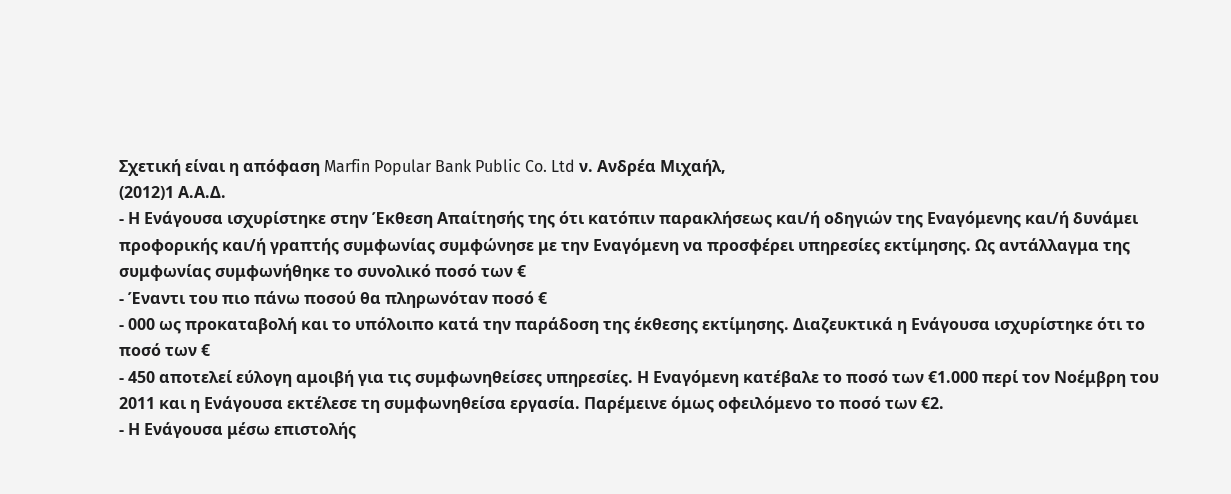Σχετική είναι η απόφαση Marfin Popular Bank Public Co. Ltd ν. Ανδρέα Μιχαήλ,
(2012)1 Α.Α.Δ.
- Η Ενάγουσα ισχυρίστηκε στην Έκθεση Απαίτησής της ότι κατόπιν παρακλήσεως και/ή οδηγιών της Εναγόμενης και/ή δυνάμει προφορικής και/ή γραπτής συμφωνίας συμφώνησε με την Εναγόμενη να προσφέρει υπηρεσίες εκτίμησης. Ως αντάλλαγμα της συμφωνίας συμφωνήθηκε το συνολικό ποσό των €
- Έναντι του πιο πάνω ποσού θα πληρωνόταν ποσό €
- 000 ως προκαταβολή και το υπόλοιπο κατά την παράδοση της έκθεσης εκτίμησης. Διαζευκτικά η Ενάγουσα ισχυρίστηκε ότι το ποσό των €
- 450 αποτελεί εύλογη αμοιβή για τις συμφωνηθείσες υπηρεσίες. Η Εναγόμενη κατέβαλε το ποσό των €1.000 περί τον Νοέμβρη του 2011 και η Ενάγουσα εκτέλεσε τη συμφωνηθείσα εργασία. Παρέμεινε όμως οφειλόμενο το ποσό των €2.
- Η Ενάγουσα μέσω επιστολής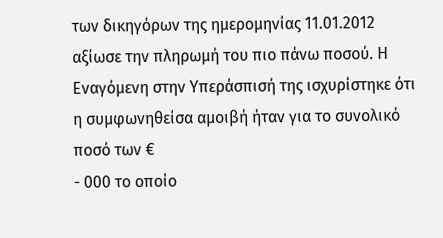των δικηγόρων της ημερομηνίας 11.01.2012 αξίωσε την πληρωμή του πιο πάνω ποσού. Η Εναγόμενη στην Υπεράσπισή της ισχυρίστηκε ότι η συμφωνηθείσα αμοιβή ήταν για το συνολικό ποσό των €
- 000 το οποίο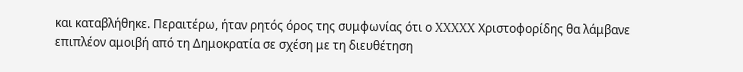και καταβλήθηκε. Περαιτέρω, ήταν ρητός όρος της συμφωνίας ότι ο XXXXX Χριστοφορίδης θα λάμβανε επιπλέον αμοιβή από τη Δημοκρατία σε σχέση με τη διευθέτηση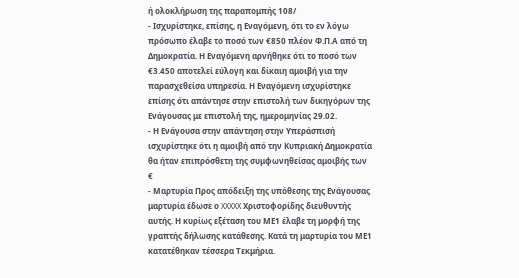ή ολοκλήρωση της παραπομπής 108/
- Ισχυρίστηκε, επίσης, η Εναγόμενη, ότι το εν λόγω πρόσωπο έλαβε το ποσό των €850 πλέον Φ.Π.Α από τη Δημοκρατία. Η Εναγόμενη αρνήθηκε ότι το ποσό των €3.450 αποτελεί εύλογη και δίκαιη αμοιβή για την παρασχεθείσα υπηρεσία. Η Εναγόμενη ισχυρίστηκε επίσης ότι απάντησε στην επιστολή των δικηγόρων της Ενάγουσας με επιστολή της, ημερομηνίας 29.02.
- Η Ενάγουσα στην απάντηση στην Υπεράσπισή ισχυρίστηκε ότι η αμοιβή από την Κυπριακή Δημοκρατία θα ήταν επιπρόσθετη της συμφωνηθείσας αμοιβής των €
- Μαρτυρία Προς απόδειξη της υπόθεσης της Ενάγουσας μαρτυρία έδωσε ο XXXXX Χριστοφορίδης διευθυντής αυτής. Η κυρίως εξέταση του ΜΕ1 έλαβε τη μορφή της γραπτής δήλωσης κατάθεσης. Κατά τη μαρτυρία του ΜΕ1 κατατέθηκαν τέσσερα Τεκμήρια.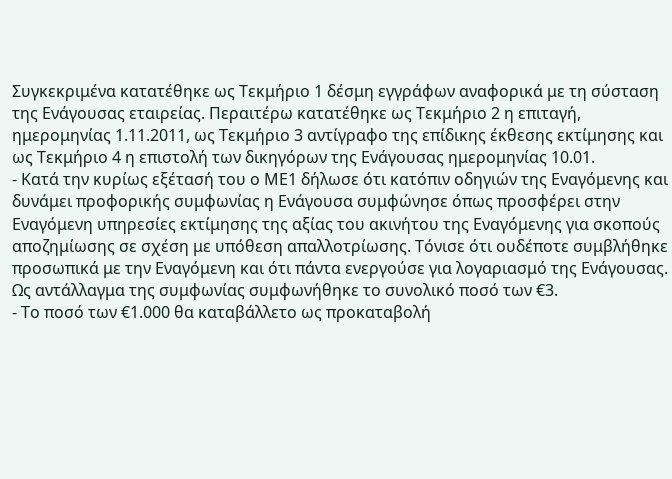Συγκεκριμένα κατατέθηκε ως Τεκμήριο 1 δέσμη εγγράφων αναφορικά με τη σύσταση της Ενάγουσας εταιρείας. Περαιτέρω κατατέθηκε ως Τεκμήριο 2 η επιταγή, ημερομηνίας 1.11.2011, ως Τεκμήριο 3 αντίγραφο της επίδικης έκθεσης εκτίμησης και ως Τεκμήριο 4 η επιστολή των δικηγόρων της Ενάγουσας ημερομηνίας 10.01.
- Κατά την κυρίως εξέτασή του ο ΜΕ1 δήλωσε ότι κατόπιν οδηγιών της Εναγόμενης και δυνάμει προφορικής συμφωνίας η Ενάγουσα συμφώνησε όπως προσφέρει στην Εναγόμενη υπηρεσίες εκτίμησης της αξίας του ακινήτου της Εναγόμενης για σκοπούς αποζημίωσης σε σχέση με υπόθεση απαλλοτρίωσης. Τόνισε ότι ουδέποτε συμβλήθηκε προσωπικά με την Εναγόμενη και ότι πάντα ενεργούσε για λογαριασμό της Ενάγουσας. Ως αντάλλαγμα της συμφωνίας συμφωνήθηκε το συνολικό ποσό των €3.
- Το ποσό των €1.000 θα καταβάλλετο ως προκαταβολή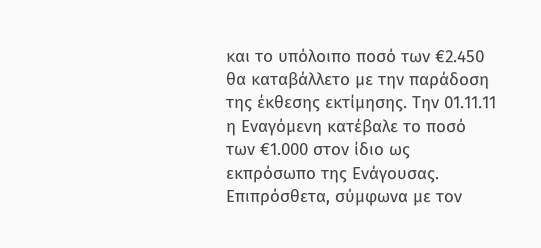και το υπόλοιπο ποσό των €2.450 θα καταβάλλετο με την παράδοση της έκθεσης εκτίμησης. Την 01.11.11 η Εναγόμενη κατέβαλε το ποσό των €1.000 στον ίδιο ως εκπρόσωπο της Ενάγουσας. Επιπρόσθετα, σύμφωνα με τον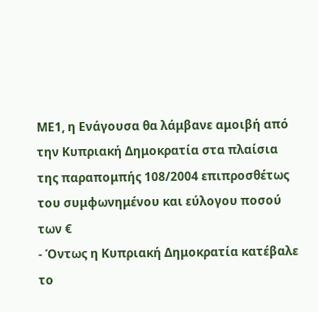ΜΕ1, η Ενάγουσα θα λάμβανε αμοιβή από την Κυπριακή Δημοκρατία στα πλαίσια της παραπομπής 108/2004 επιπροσθέτως του συμφωνημένου και εύλογου ποσού των €
- Όντως η Κυπριακή Δημοκρατία κατέβαλε το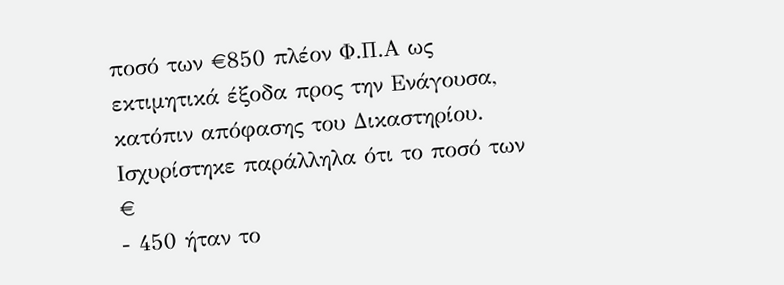ποσό των €850 πλέον Φ.Π.Α ως εκτιμητικά έξοδα προς την Ενάγουσα, κατόπιν απόφασης του Δικαστηρίου. Ισχυρίστηκε παράλληλα ότι το ποσό των €
- 450 ήταν το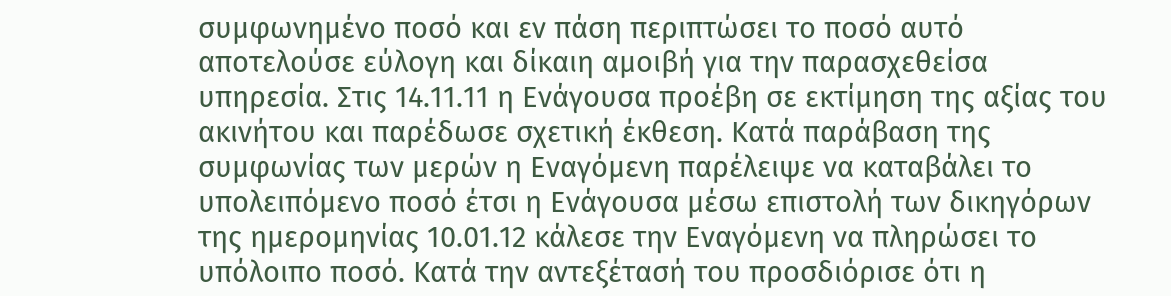συμφωνημένο ποσό και εν πάση περιπτώσει το ποσό αυτό αποτελούσε εύλογη και δίκαιη αμοιβή για την παρασχεθείσα υπηρεσία. Στις 14.11.11 η Ενάγουσα προέβη σε εκτίμηση της αξίας του ακινήτου και παρέδωσε σχετική έκθεση. Κατά παράβαση της συμφωνίας των μερών η Εναγόμενη παρέλειψε να καταβάλει το υπολειπόμενο ποσό έτσι η Ενάγουσα μέσω επιστολή των δικηγόρων της ημερομηνίας 10.01.12 κάλεσε την Εναγόμενη να πληρώσει το υπόλοιπο ποσό. Κατά την αντεξέτασή του προσδιόρισε ότι η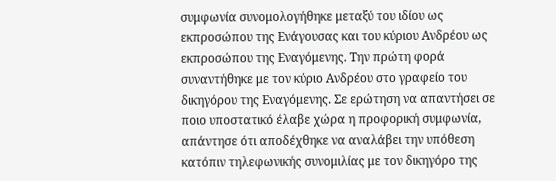συμφωνία συνομολογήθηκε μεταξύ του ιδίου ως εκπροσώπου της Ενάγουσας και του κύριου Ανδρέου ως εκπροσώπου της Εναγόμενης. Την πρώτη φορά συναντήθηκε με τον κύριο Ανδρέου στο γραφείο του δικηγόρου της Εναγόμενης. Σε ερώτηση να απαντήσει σε ποιο υποστατικό έλαβε χώρα η προφορική συμφωνία, απάντησε ότι αποδέχθηκε να αναλάβει την υπόθεση κατόπιν τηλεφωνικής συνομιλίας με τον δικηγόρο της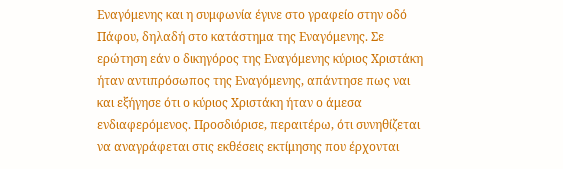Εναγόμενης και η συμφωνία έγινε στο γραφείο στην οδό Πάφου, δηλαδή στο κατάστημα της Εναγόμενης. Σε ερώτηση εάν ο δικηγόρος της Εναγόμενης κύριος Χριστάκη ήταν αντιπρόσωπος της Εναγόμενης, απάντησε πως ναι και εξήγησε ότι ο κύριος Χριστάκη ήταν ο άμεσα ενδιαφερόμενος. Προσδιόρισε, περαιτέρω, ότι συνηθίζεται να αναγράφεται στις εκθέσεις εκτίμησης που έρχονται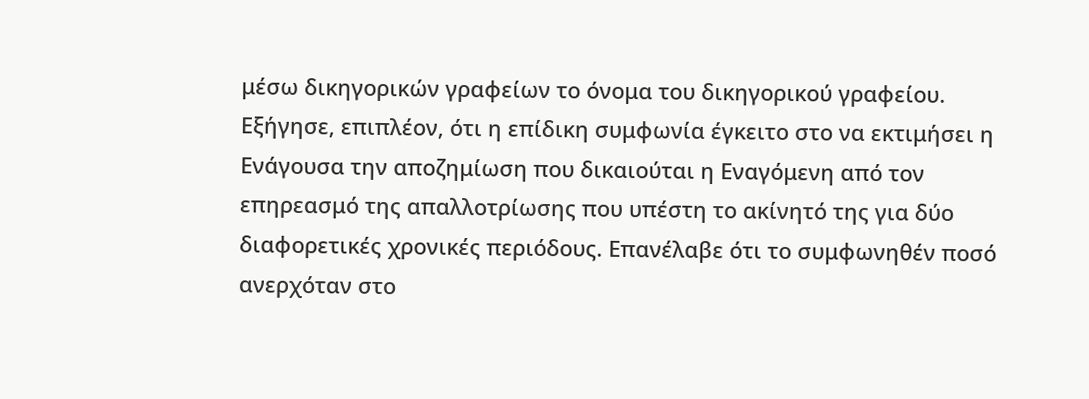μέσω δικηγορικών γραφείων το όνομα του δικηγορικού γραφείου. Εξήγησε, επιπλέον, ότι η επίδικη συμφωνία έγκειτο στο να εκτιμήσει η Ενάγουσα την αποζημίωση που δικαιούται η Εναγόμενη από τον επηρεασμό της απαλλοτρίωσης που υπέστη το ακίνητό της για δύο διαφορετικές χρονικές περιόδους. Επανέλαβε ότι το συμφωνηθέν ποσό ανερχόταν στο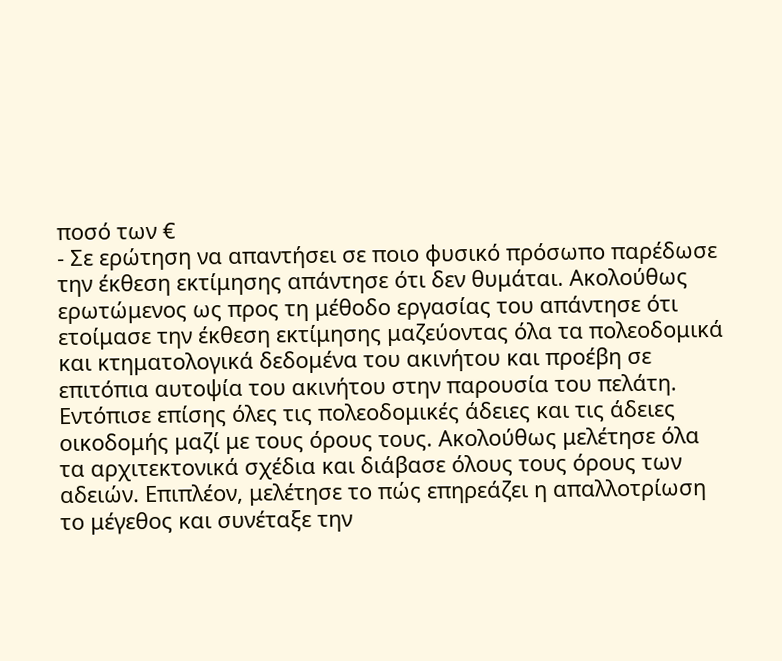ποσό των €
- Σε ερώτηση να απαντήσει σε ποιο φυσικό πρόσωπο παρέδωσε την έκθεση εκτίμησης απάντησε ότι δεν θυμάται. Ακολούθως ερωτώμενος ως προς τη μέθοδο εργασίας του απάντησε ότι ετοίμασε την έκθεση εκτίμησης μαζεύοντας όλα τα πολεοδομικά και κτηματολογικά δεδομένα του ακινήτου και προέβη σε επιτόπια αυτοψία του ακινήτου στην παρουσία του πελάτη. Εντόπισε επίσης όλες τις πολεοδομικές άδειες και τις άδειες οικοδομής μαζί με τους όρους τους. Ακολούθως μελέτησε όλα τα αρχιτεκτονικά σχέδια και διάβασε όλους τους όρους των αδειών. Επιπλέον, μελέτησε το πώς επηρεάζει η απαλλοτρίωση το μέγεθος και συνέταξε την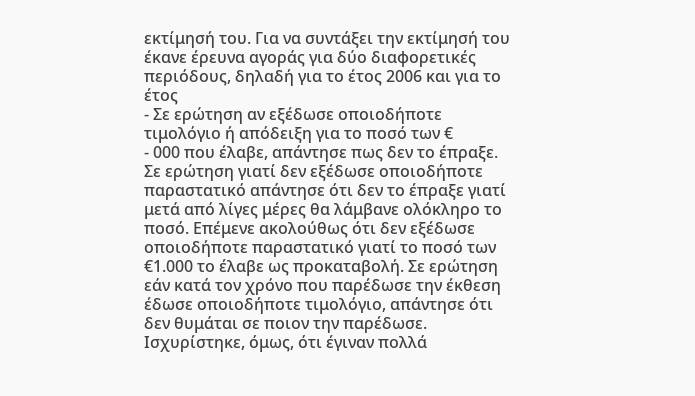εκτίμησή του. Για να συντάξει την εκτίμησή του έκανε έρευνα αγοράς για δύο διαφορετικές περιόδους, δηλαδή για το έτος 2006 και για το έτος
- Σε ερώτηση αν εξέδωσε οποιοδήποτε τιμολόγιο ή απόδειξη για το ποσό των €
- 000 που έλαβε, απάντησε πως δεν το έπραξε. Σε ερώτηση γιατί δεν εξέδωσε οποιοδήποτε παραστατικό απάντησε ότι δεν το έπραξε γιατί μετά από λίγες μέρες θα λάμβανε ολόκληρο το ποσό. Επέμενε ακολούθως ότι δεν εξέδωσε οποιοδήποτε παραστατικό γιατί το ποσό των €1.000 το έλαβε ως προκαταβολή. Σε ερώτηση εάν κατά τον χρόνο που παρέδωσε την έκθεση έδωσε οποιοδήποτε τιμολόγιο, απάντησε ότι δεν θυμάται σε ποιον την παρέδωσε. Ισχυρίστηκε, όμως, ότι έγιναν πολλά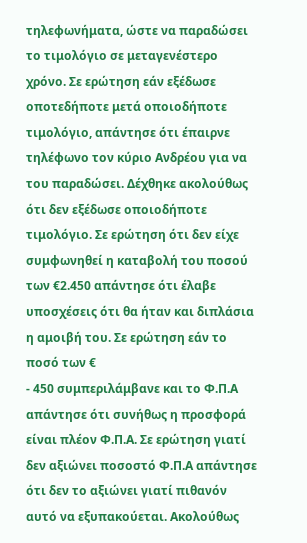τηλεφωνήματα, ώστε να παραδώσει το τιμολόγιο σε μεταγενέστερο χρόνο. Σε ερώτηση εάν εξέδωσε οποτεδήποτε μετά οποιοδήποτε τιμολόγιο, απάντησε ότι έπαιρνε τηλέφωνο τον κύριο Ανδρέου για να του παραδώσει. Δέχθηκε ακολούθως ότι δεν εξέδωσε οποιοδήποτε τιμολόγιο. Σε ερώτηση ότι δεν είχε συμφωνηθεί η καταβολή του ποσού των €2.450 απάντησε ότι έλαβε υποσχέσεις ότι θα ήταν και διπλάσια η αμοιβή του. Σε ερώτηση εάν το ποσό των €
- 450 συμπεριλάμβανε και το Φ.Π.Α απάντησε ότι συνήθως η προσφορά είναι πλέον Φ.Π.Α. Σε ερώτηση γιατί δεν αξιώνει ποσοστό Φ.Π.Α απάντησε ότι δεν το αξιώνει γιατί πιθανόν αυτό να εξυπακούεται. Ακολούθως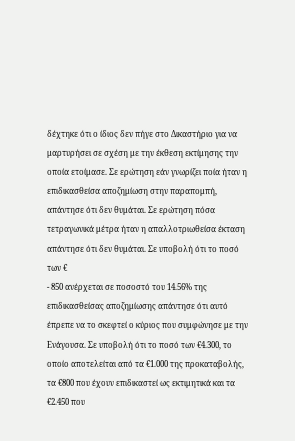δέχτηκε ότι ο ίδιος δεν πήγε στο Δικαστήριο για να μαρτυρήσει σε σχέση με την έκθεση εκτίμησης την οποία ετοίμασε. Σε ερώτηση εάν γνωρίζει ποία ήταν η επιδικασθείσα αποζημίωση στην παραπομπή, απάντησε ότι δεν θυμάται. Σε ερώτηση πόσα τετραγωνικά μέτρα ήταν η απαλλοτριωθείσα έκταση απάντησε ότι δεν θυμάται. Σε υποβολή ότι το ποσό των €
- 850 ανέρχεται σε ποσοστό του 14.56% της επιδικασθείσας αποζημίωσης απάντησε ότι αυτό έπρεπε να το σκεφτεί ο κύριος που συμφώνησε με την Ενάγουσα. Σε υποβολή ότι το ποσό των €4.300, το οποίο αποτελείται από τα €1.000 της προκαταβολής, τα €800 που έχουν επιδικαστεί ως εκτιμητικά και τα €2.450 που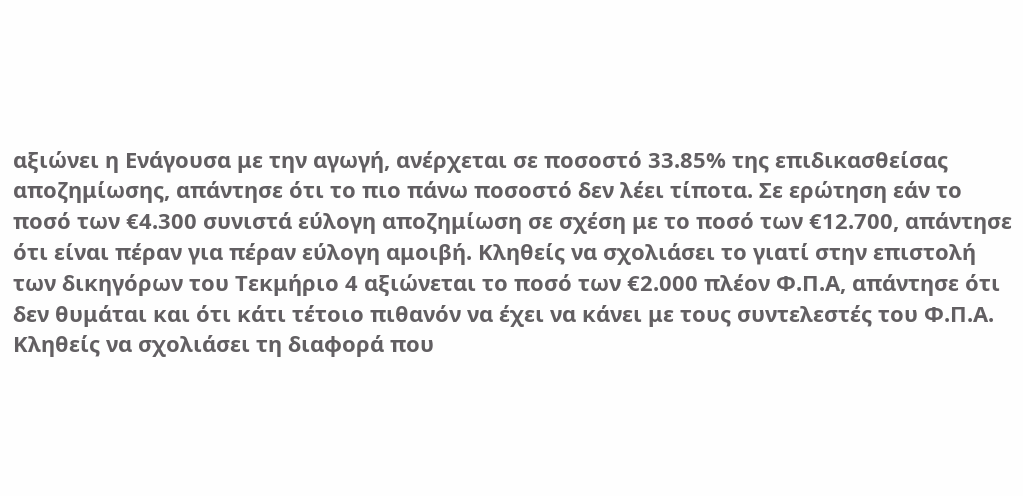αξιώνει η Ενάγουσα με την αγωγή, ανέρχεται σε ποσοστό 33.85% της επιδικασθείσας αποζημίωσης, απάντησε ότι το πιο πάνω ποσοστό δεν λέει τίποτα. Σε ερώτηση εάν το ποσό των €4.300 συνιστά εύλογη αποζημίωση σε σχέση με το ποσό των €12.700, απάντησε ότι είναι πέραν για πέραν εύλογη αμοιβή. Κληθείς να σχολιάσει το γιατί στην επιστολή των δικηγόρων του Τεκμήριο 4 αξιώνεται το ποσό των €2.000 πλέον Φ.Π.Α, απάντησε ότι δεν θυμάται και ότι κάτι τέτοιο πιθανόν να έχει να κάνει με τους συντελεστές του Φ.Π.Α. Κληθείς να σχολιάσει τη διαφορά που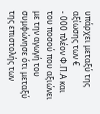υπάρχει μεταξύ της αξίωσης των €
- 000 πλέον Φ.Π.Α και του ποσού που αξιώνει με την αγωγή του συμφώνησε ότι μεταξύ της επιστολής των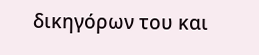δικηγόρων του και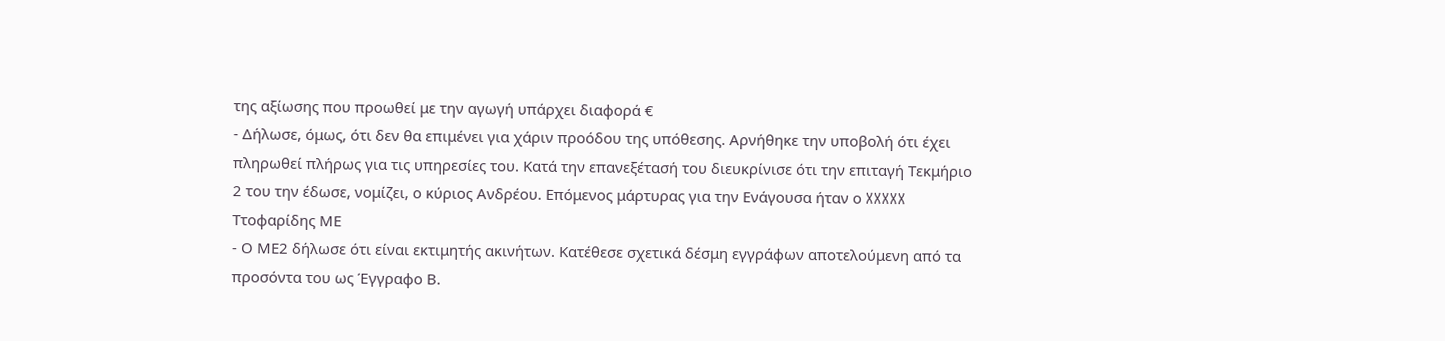της αξίωσης που προωθεί με την αγωγή υπάρχει διαφορά €
- Δήλωσε, όμως, ότι δεν θα επιμένει για χάριν προόδου της υπόθεσης. Αρνήθηκε την υποβολή ότι έχει πληρωθεί πλήρως για τις υπηρεσίες του. Κατά την επανεξέτασή του διευκρίνισε ότι την επιταγή Τεκμήριο 2 του την έδωσε, νομίζει, ο κύριος Ανδρέου. Επόμενος μάρτυρας για την Ενάγουσα ήταν ο XXXXX Ττοφαρίδης ΜΕ
- Ο ΜΕ2 δήλωσε ότι είναι εκτιμητής ακινήτων. Κατέθεσε σχετικά δέσμη εγγράφων αποτελούμενη από τα προσόντα του ως Έγγραφο Β.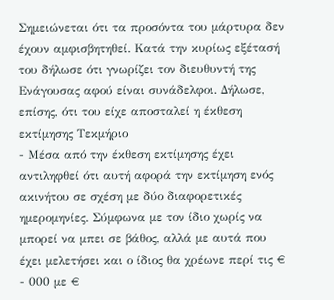Σημειώνεται ότι τα προσόντα του μάρτυρα δεν έχουν αμφισβητηθεί. Κατά την κυρίως εξέτασή του δήλωσε ότι γνωρίζει τον διευθυντή της Ενάγουσας αφού είναι συνάδελφοι. Δήλωσε, επίσης, ότι του είχε αποσταλεί η έκθεση εκτίμησης Τεκμήριο
- Μέσα από την έκθεση εκτίμησης έχει αντιληφθεί ότι αυτή αφορά την εκτίμηση ενός ακινήτου σε σχέση με δύο διαφορετικές ημερομηνίες. Σύμφωνα με τον ίδιο χωρίς να μπορεί να μπει σε βάθος, αλλά με αυτά που έχει μελετήσει και ο ίδιος θα χρέωνε περί τις €
- 000 με €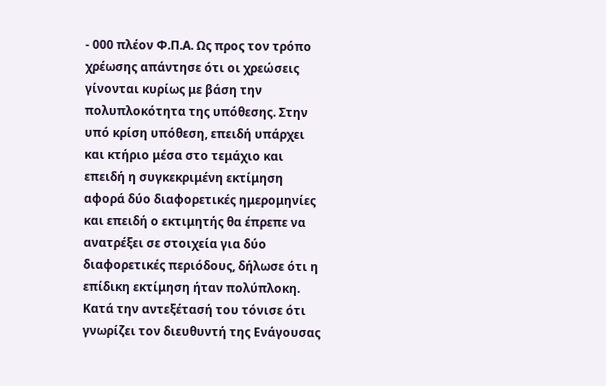- 000 πλέον Φ.Π.Α. Ως προς τον τρόπο χρέωσης απάντησε ότι οι χρεώσεις γίνονται κυρίως με βάση την πολυπλοκότητα της υπόθεσης. Στην υπό κρίση υπόθεση, επειδή υπάρχει και κτήριο μέσα στο τεμάχιο και επειδή η συγκεκριμένη εκτίμηση αφορά δύο διαφορετικές ημερομηνίες και επειδή ο εκτιμητής θα έπρεπε να ανατρέξει σε στοιχεία για δύο διαφορετικές περιόδους, δήλωσε ότι η επίδικη εκτίμηση ήταν πολύπλοκη. Κατά την αντεξέτασή του τόνισε ότι γνωρίζει τον διευθυντή της Ενάγουσας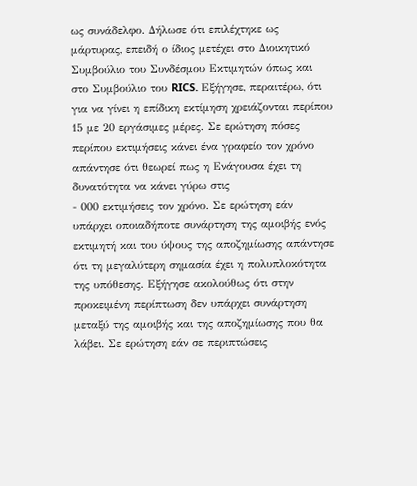ως συνάδελφο. Δήλωσε ότι επιλέχτηκε ως μάρτυρας, επειδή ο ίδιος μετέχει στο Διοικητικό Συμβούλιο του Συνδέσμου Εκτιμητών όπως και στο Συμβούλιο του RICS. Εξήγησε, περαιτέρω, ότι για να γίνει η επίδικη εκτίμηση χρειάζονται περίπου 15 με 20 εργάσιμες μέρες. Σε ερώτηση πόσες περίπου εκτιμήσεις κάνει ένα γραφείο τον χρόνο απάντησε ότι θεωρεί πως η Ενάγουσα έχει τη δυνατότητα να κάνει γύρω στις
- 000 εκτιμήσεις τον χρόνο. Σε ερώτηση εάν υπάρχει οποιαδήποτε συνάρτηση της αμοιβής ενός εκτιμητή και του ύψους της αποζημίωσης απάντησε ότι τη μεγαλύτερη σημασία έχει η πολυπλοκότητα της υπόθεσης. Εξήγησε ακολούθως ότι στην προκειμένη περίπτωση δεν υπάρχει συνάρτηση μεταξύ της αμοιβής και της αποζημίωσης που θα λάβει. Σε ερώτηση εάν σε περιπτώσεις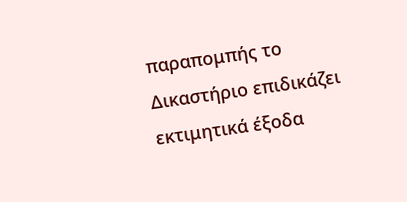παραπομπής το Δικαστήριο επιδικάζει εκτιμητικά έξοδα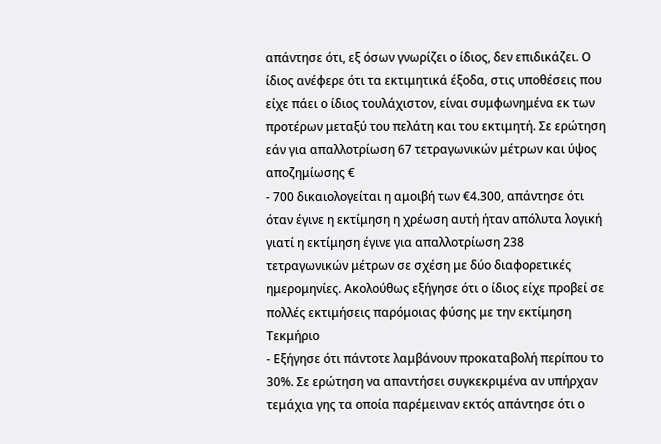απάντησε ότι, εξ όσων γνωρίζει ο ίδιος, δεν επιδικάζει. Ο ίδιος ανέφερε ότι τα εκτιμητικά έξοδα, στις υποθέσεις που είχε πάει ο ίδιος τουλάχιστον, είναι συμφωνημένα εκ των προτέρων μεταξύ του πελάτη και του εκτιμητή. Σε ερώτηση εάν για απαλλοτρίωση 67 τετραγωνικών μέτρων και ύψος αποζημίωσης €
- 700 δικαιολογείται η αμοιβή των €4.300, απάντησε ότι όταν έγινε η εκτίμηση η χρέωση αυτή ήταν απόλυτα λογική γιατί η εκτίμηση έγινε για απαλλοτρίωση 238 τετραγωνικών μέτρων σε σχέση με δύο διαφορετικές ημερομηνίες. Ακολούθως εξήγησε ότι ο ίδιος είχε προβεί σε πολλές εκτιμήσεις παρόμοιας φύσης με την εκτίμηση Τεκμήριο
- Εξήγησε ότι πάντοτε λαμβάνουν προκαταβολή περίπου το 30%. Σε ερώτηση να απαντήσει συγκεκριμένα αν υπήρχαν τεμάχια γης τα οποία παρέμειναν εκτός απάντησε ότι ο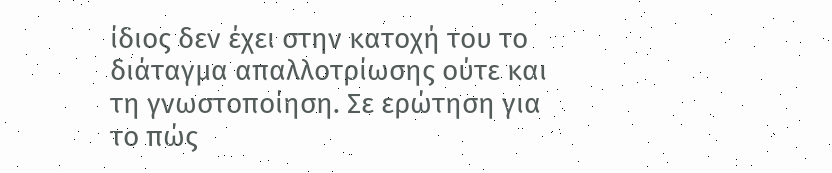ίδιος δεν έχει στην κατοχή του το διάταγμα απαλλοτρίωσης ούτε και τη γνωστοποίηση. Σε ερώτηση για το πώς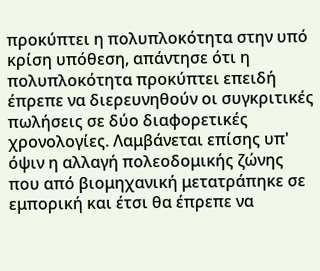προκύπτει η πολυπλοκότητα στην υπό κρίση υπόθεση, απάντησε ότι η πολυπλοκότητα προκύπτει επειδή έπρεπε να διερευνηθούν οι συγκριτικές πωλήσεις σε δύο διαφορετικές χρονολογίες. Λαμβάνεται επίσης υπ' όψιν η αλλαγή πολεοδομικής ζώνης που από βιομηχανική μετατράπηκε σε εμπορική και έτσι θα έπρεπε να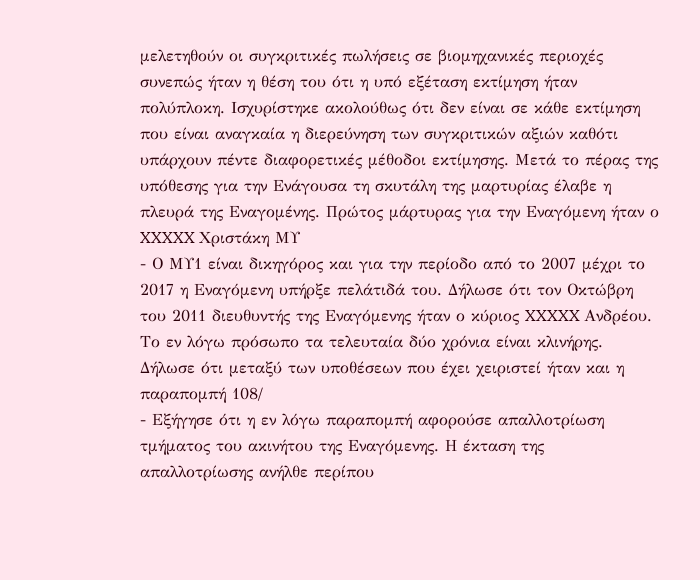μελετηθούν οι συγκριτικές πωλήσεις σε βιομηχανικές περιοχές συνεπώς ήταν η θέση του ότι η υπό εξέταση εκτίμηση ήταν πολύπλοκη. Ισχυρίστηκε ακολούθως ότι δεν είναι σε κάθε εκτίμηση που είναι αναγκαία η διερεύνηση των συγκριτικών αξιών καθότι υπάρχουν πέντε διαφορετικές μέθοδοι εκτίμησης. Μετά το πέρας της υπόθεσης για την Ενάγουσα τη σκυτάλη της μαρτυρίας έλαβε η πλευρά της Εναγομένης. Πρώτος μάρτυρας για την Εναγόμενη ήταν ο XXXXX Χριστάκη ΜΥ
- Ο ΜΥ1 είναι δικηγόρος και για την περίοδο από το 2007 μέχρι το 2017 η Εναγόμενη υπήρξε πελάτιδά του. Δήλωσε ότι τον Οκτώβρη του 2011 διευθυντής της Εναγόμενης ήταν ο κύριος XXXXX Ανδρέου. Το εν λόγω πρόσωπο τα τελευταία δύο χρόνια είναι κλινήρης. Δήλωσε ότι μεταξύ των υποθέσεων που έχει χειριστεί ήταν και η παραπομπή 108/
- Εξήγησε ότι η εν λόγω παραπομπή αφορούσε απαλλοτρίωση τμήματος του ακινήτου της Εναγόμενης. Η έκταση της απαλλοτρίωσης ανήλθε περίπου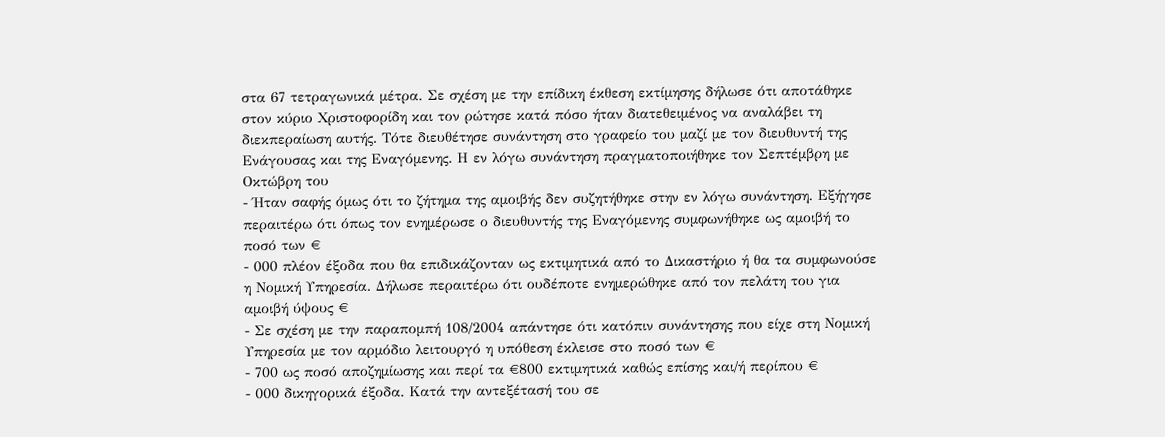στα 67 τετραγωνικά μέτρα. Σε σχέση με την επίδικη έκθεση εκτίμησης δήλωσε ότι αποτάθηκε στον κύριο Χριστοφορίδη και τον ρώτησε κατά πόσο ήταν διατεθειμένος να αναλάβει τη διεκπεραίωση αυτής. Τότε διευθέτησε συνάντηση στο γραφείο του μαζί με τον διευθυντή της Ενάγουσας και της Εναγόμενης. Η εν λόγω συνάντηση πραγματοποιήθηκε τον Σεπτέμβρη με Οκτώβρη του
- Ήταν σαφής όμως ότι το ζήτημα της αμοιβής δεν συζητήθηκε στην εν λόγω συνάντηση. Εξήγησε περαιτέρω ότι όπως τον ενημέρωσε ο διευθυντής της Εναγόμενης συμφωνήθηκε ως αμοιβή το ποσό των €
- 000 πλέον έξοδα που θα επιδικάζονταν ως εκτιμητικά από το Δικαστήριο ή θα τα συμφωνούσε η Νομική Υπηρεσία. Δήλωσε περαιτέρω ότι ουδέποτε ενημερώθηκε από τον πελάτη του για αμοιβή ύψους €
- Σε σχέση με την παραπομπή 108/2004 απάντησε ότι κατόπιν συνάντησης που είχε στη Νομική Υπηρεσία με τον αρμόδιο λειτουργό η υπόθεση έκλεισε στο ποσό των €
- 700 ως ποσό αποζημίωσης και περί τα €800 εκτιμητικά καθώς επίσης και/ή περίπου €
- 000 δικηγορικά έξοδα. Κατά την αντεξέτασή του σε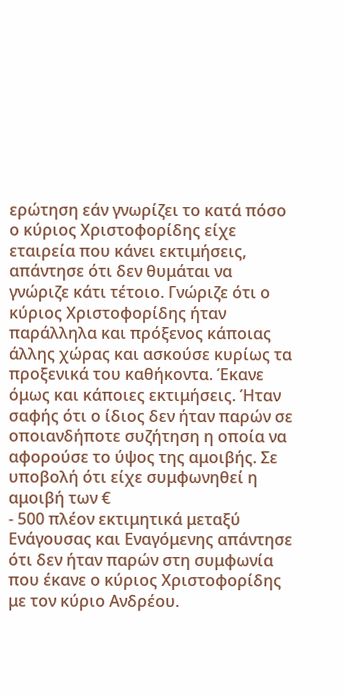ερώτηση εάν γνωρίζει το κατά πόσο ο κύριος Χριστοφορίδης είχε εταιρεία που κάνει εκτιμήσεις, απάντησε ότι δεν θυμάται να γνώριζε κάτι τέτοιο. Γνώριζε ότι ο κύριος Χριστοφορίδης ήταν παράλληλα και πρόξενος κάποιας άλλης χώρας και ασκούσε κυρίως τα προξενικά του καθήκοντα. Έκανε όμως και κάποιες εκτιμήσεις. Ήταν σαφής ότι ο ίδιος δεν ήταν παρών σε οποιανδήποτε συζήτηση η οποία να αφορούσε το ύψος της αμοιβής. Σε υποβολή ότι είχε συμφωνηθεί η αμοιβή των €
- 500 πλέον εκτιμητικά μεταξύ Ενάγουσας και Εναγόμενης απάντησε ότι δεν ήταν παρών στη συμφωνία που έκανε ο κύριος Χριστοφορίδης με τον κύριο Ανδρέου.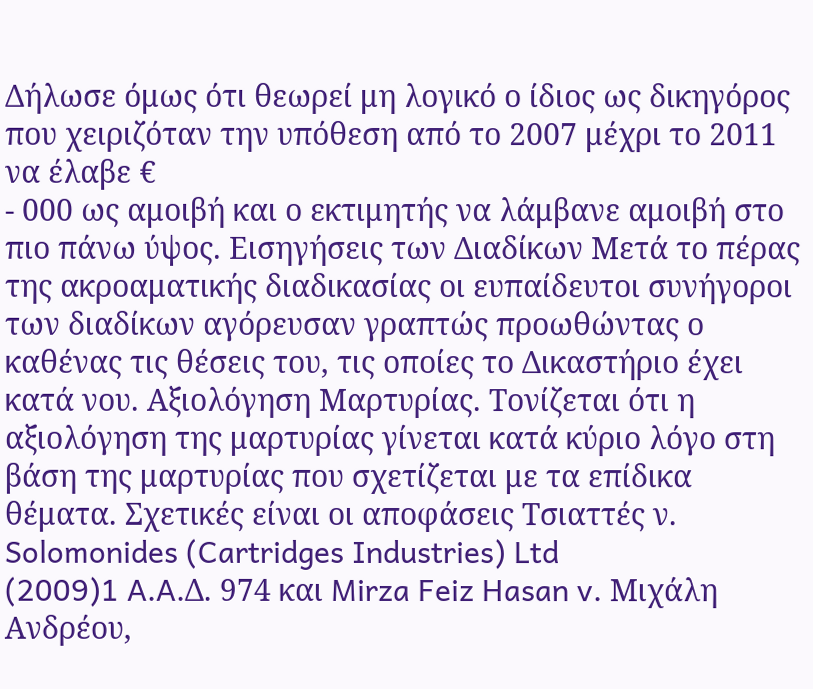Δήλωσε όμως ότι θεωρεί μη λογικό ο ίδιος ως δικηγόρος που χειριζόταν την υπόθεση από το 2007 μέχρι το 2011 να έλαβε €
- 000 ως αμοιβή και ο εκτιμητής να λάμβανε αμοιβή στο πιο πάνω ύψος. Εισηγήσεις των Διαδίκων Μετά το πέρας της ακροαματικής διαδικασίας οι ευπαίδευτοι συνήγοροι των διαδίκων αγόρευσαν γραπτώς προωθώντας ο καθένας τις θέσεις του, τις οποίες το Δικαστήριο έχει κατά νου. Αξιολόγηση Μαρτυρίας. Τονίζεται ότι η αξιολόγηση της μαρτυρίας γίνεται κατά κύριο λόγο στη βάση της μαρτυρίας που σχετίζεται με τα επίδικα θέματα. Σχετικές είναι οι αποφάσεις Τσιαττές ν. Solomonides (Cartridges Industries) Ltd
(2009)1 A.A.Δ. 974 και Mirza Feiz Hasan v. Μιχάλη Ανδρέου,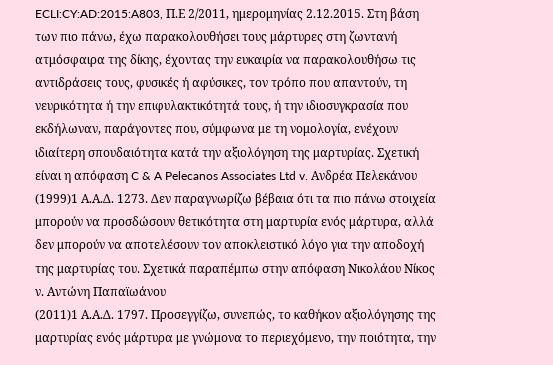ECLI:CY:AD:2015:A803, Π.Ε 2/2011, ημερομηνίας 2.12.2015. Στη βάση των πιο πάνω, έχω παρακολουθήσει τους μάρτυρες στη ζωντανή ατμόσφαιρα της δίκης, έχοντας την ευκαιρία να παρακολουθήσω τις αντιδράσεις τους, φυσικές ή αφύσικες, τον τρόπο που απαντούν, τη νευρικότητα ή την επιφυλακτικότητά τους, ή την ιδιοσυγκρασία που εκδήλωναν, παράγοντες που, σύμφωνα με τη νομολογία, ενέχουν ιδιαίτερη σπουδαιότητα κατά την αξιολόγηση της μαρτυρίας. Σχετική είναι η απόφαση C & A Pelecanos Associates Ltd v. Ανδρέα Πελεκάνου
(1999)1 Α.Α.Δ. 1273. Δεν παραγνωρίζω βέβαια ότι τα πιο πάνω στοιχεία μπορούν να προσδώσουν θετικότητα στη μαρτυρία ενός μάρτυρα, αλλά δεν μπορούν να αποτελέσουν τον αποκλειστικό λόγο για την αποδοχή της μαρτυρίας του. Σχετικά παραπέμπω στην απόφαση Νικολάου Νίκος ν. Aντώνη Παπαϊωάνου
(2011)1 Α.Α.Δ. 1797. Προσεγγίζω, συνεπώς, το καθήκον αξιολόγησης της μαρτυρίας ενός μάρτυρα με γνώμονα το περιεχόμενο, την ποιότητα, την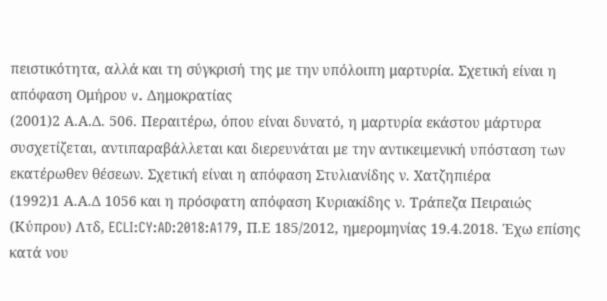πειστικότητα, αλλά και τη σύγκρισή της με την υπόλοιπη μαρτυρία. Σχετική είναι η απόφαση Ομήρου v. Δημοκρατίας
(2001)2 Α.Α.Δ. 506. Περαιτέρω, όπου είναι δυνατό, η μαρτυρία εκάστου μάρτυρα συσχετίζεται, αντιπαραβάλλεται και διερευνάται με την αντικειμενική υπόσταση των εκατέρωθεν θέσεων. Σχετική είναι η απόφαση Στυλιανίδης ν. Χατζηπιέρα
(1992)1 Α.Α.Δ 1056 και η πρόσφατη απόφαση Κυριακίδης ν. Τράπεζα Πειραιώς (Κύπρου) Λτδ, ECLI:CY:AD:2018:A179, Π.Ε 185/2012, ημερομηνίας 19.4.2018. Έχω επίσης κατά νου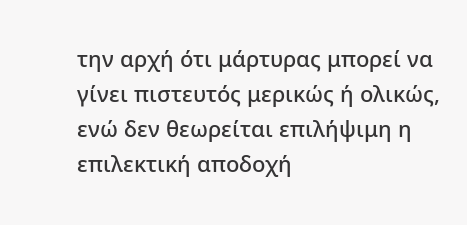την αρχή ότι μάρτυρας μπορεί να γίνει πιστευτός μερικώς ή ολικώς, ενώ δεν θεωρείται επιλήψιμη η επιλεκτική αποδοχή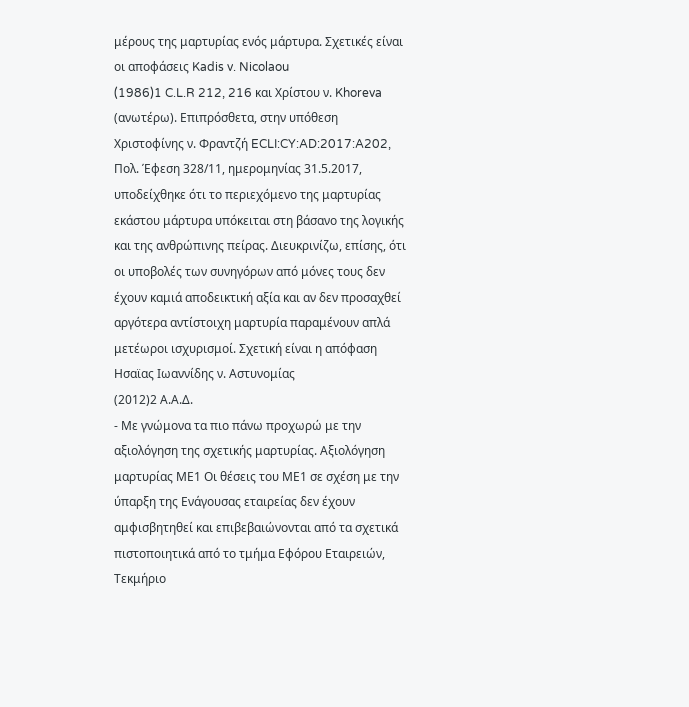μέρους της μαρτυρίας ενός μάρτυρα. Σχετικές είναι οι αποφάσεις Kadis v. Nicolaou
(1986)1 C.L.R 212, 216 και Χρίστου ν. Khoreva (ανωτέρω). Επιπρόσθετα, στην υπόθεση Χριστοφίνης ν. Φραντζή ECLI:CY:AD:2017:A202, Πολ. Έφεση 328/11, ημερομηνίας 31.5.2017, υποδείχθηκε ότι το περιεχόμενο της μαρτυρίας εκάστου μάρτυρα υπόκειται στη βάσανο της λογικής και της ανθρώπινης πείρας. Διευκρινίζω, επίσης, ότι οι υποβολές των συνηγόρων από μόνες τους δεν έχουν καμιά αποδεικτική αξία και αν δεν προσαχθεί αργότερα αντίστοιχη μαρτυρία παραμένουν απλά μετέωροι ισχυρισμοί. Σχετική είναι η απόφαση Ησαϊας Ιωαννίδης ν. Αστυνομίας
(2012)2 Α.Α.Δ.
- Με γνώμονα τα πιο πάνω προχωρώ με την αξιολόγηση της σχετικής μαρτυρίας. Αξιολόγηση μαρτυρίας ΜΕ1 Οι θέσεις του ΜΕ1 σε σχέση με την ύπαρξη της Ενάγουσας εταιρείας δεν έχουν αμφισβητηθεί και επιβεβαιώνονται από τα σχετικά πιστοποιητικά από το τμήμα Εφόρου Εταιρειών, Τεκμήριο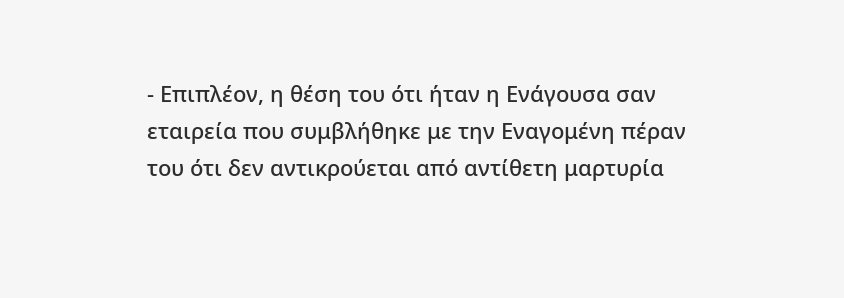- Επιπλέον, η θέση του ότι ήταν η Ενάγουσα σαν εταιρεία που συμβλήθηκε με την Εναγομένη πέραν του ότι δεν αντικρούεται από αντίθετη μαρτυρία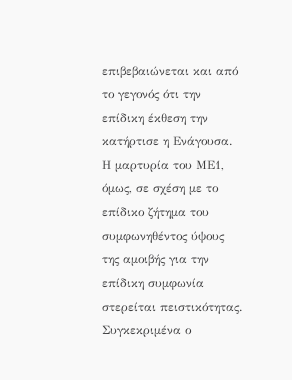επιβεβαιώνεται και από το γεγονός ότι την επίδικη έκθεση την κατήρτισε η Ενάγουσα. Η μαρτυρία του ΜΕ1, όμως, σε σχέση με το επίδικο ζήτημα του συμφωνηθέντος ύψους της αμοιβής για την επίδικη συμφωνία στερείται πειστικότητας. Συγκεκριμένα ο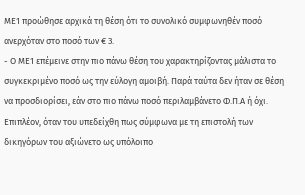ΜΕ1 προώθησε αρχικά τη θέση ότι το συνολικό συμφωνηθέν ποσό ανερχόταν στο ποσό των € 3.
- Ο ΜΕ1 επέμεινε στην πιο πάνω θέση του χαρακτηρίζοντας μάλιστα το συγκεκριμένο ποσό ως την εύλογη αμοιβή. Παρά ταύτα δεν ήταν σε θέση να προσδιορίσει, εάν στο πιο πάνω ποσό περιλαμβάνετο Φ.Π.Α ή όχι. Επιπλέον, όταν του υπεδείχθη πως σύμφωνα με τη επιστολή των δικηγόρων του αξιώνετο ως υπόλοιπο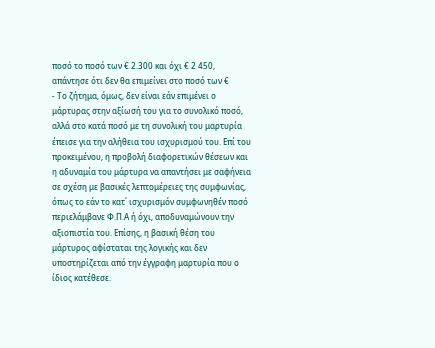ποσό το ποσό των € 2.300 και όχι € 2 450, απάντησε ότι δεν θα επιμείνει στο ποσό των €
- Το ζήτημα, όμως, δεν είναι εάν επιμένει ο μάρτυρας στην αξίωσή του για το συνολικό ποσό, αλλά στο κατά ποσό με τη συνολική του μαρτυρία έπεισε για την αλήθεια του ισχυρισμού του. Επί του προκειμένου, η προβολή διαφορετικών θέσεων και η αδυναμία του μάρτυρα να απαντήσει με σαφήνεια σε σχέση με βασικές λεπτομέρειες της συμφωνίας, όπως το εάν το κατ΄ ισχυρισμόν συμφωνηθέν ποσό περιελάμβανε Φ.Π.Α ή όχι, αποδυναμώνουν την αξιοπιστία του. Επίσης, η βασική θέση του μάρτυρος αφίσταται της λογικής και δεν υποστηρίζεται από την έγγραφη μαρτυρία που ο ίδιος κατέθεσε.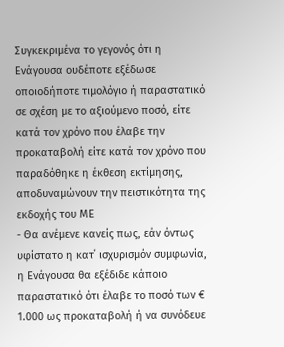Συγκεκριμένα το γεγονός ότι η Ενάγουσα ουδέποτε εξέδωσε οποιοδήποτε τιμολόγιο ή παραστατικό σε σχέση με το αξιούμενο ποσό, είτε κατά τον χρόνο που έλαβε την προκαταβολή είτε κατά τον χρόνο που παραδόθηκε η έκθεση εκτίμησης, αποδυναμώνουν την πειστικότητα της εκδοχής του ΜΕ
- Θα ανέμενε κανείς πως, εάν όντως υφίστατο η κατ΄ ισχυρισμόν συμφωνία, η Ενάγουσα θα εξέδιδε κάποιο παραστατικό ότι έλαβε το ποσό των € 1.000 ως προκαταβολή ή να συνόδευε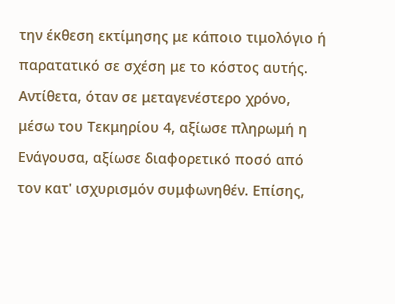την έκθεση εκτίμησης με κάποιο τιμολόγιο ή παρατατικό σε σχέση με το κόστος αυτής. Αντίθετα, όταν σε μεταγενέστερο χρόνο, μέσω του Τεκμηρίου 4, αξίωσε πληρωμή η Ενάγουσα, αξίωσε διαφορετικό ποσό από τον κατ' ισχυρισμόν συμφωνηθέν. Επίσης,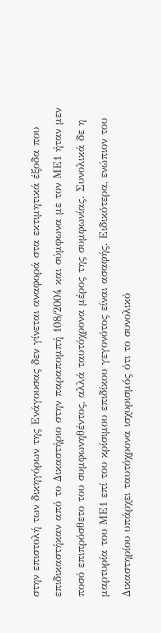στην επιστολή των δικηγόρων της Ενάγουσας δεν γίνεται αναφορά στα εκτιμητικά έξοδα που επιδικαστήκαν από το Δικαστήριο στην παραπομπή 108/2004 και σύμφωνα με τον ΜΕ1 ήταν μεν ποσό επιπρόσθετο του συμφωνηθέντος, αλλά ταυτόχρονα μέρος της συμφωνίας. Συνολικά δε η μαρτυρία του ΜΕ1 επί του κρίσιμου επιδίκου γεγονότος είναι ασαφής. Ειδικότερα, ενώπιον του Δικαστηρίου υπάρχει ταυτόχρονα ισχυρισμός ότι το συνολικό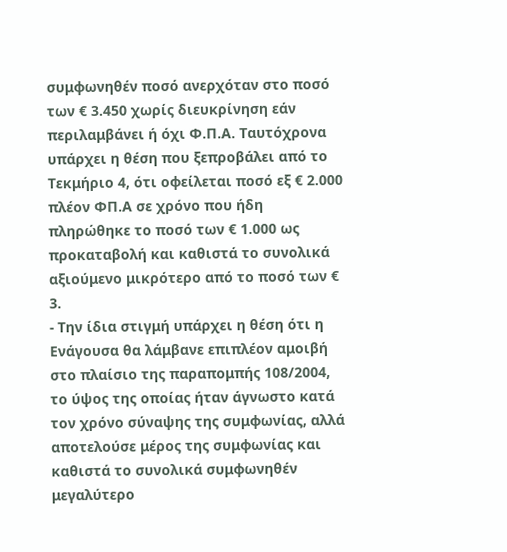συμφωνηθέν ποσό ανερχόταν στο ποσό των € 3.450 χωρίς διευκρίνηση εάν περιλαμβάνει ή όχι Φ.Π.Α. Ταυτόχρονα υπάρχει η θέση που ξεπροβάλει από το Τεκμήριο 4, ότι οφείλεται ποσό εξ € 2.000 πλέον ΦΠ.Α σε χρόνο που ήδη πληρώθηκε το ποσό των € 1.000 ως προκαταβολή και καθιστά το συνολικά αξιούμενο μικρότερο από το ποσό των € 3.
- Την ίδια στιγμή υπάρχει η θέση ότι η Ενάγουσα θα λάμβανε επιπλέον αμοιβή στο πλαίσιο της παραπομπής 108/2004, το ύψος της οποίας ήταν άγνωστο κατά τον χρόνο σύναψης της συμφωνίας, αλλά αποτελούσε μέρος της συμφωνίας και καθιστά το συνολικά συμφωνηθέν μεγαλύτερο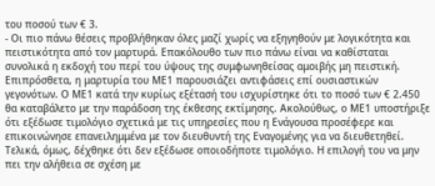του ποσού των € 3.
- Οι πιο πάνω θέσεις προβλήθηκαν όλες μαζί χωρίς να εξηγηθούν με λογικότητα και πειστικότητα από τον μαρτυρά. Επακόλουθο των πιο πάνω είναι να καθίσταται συνολικά η εκδοχή του περί του ύψους της συμφωνηθείσας αμοιβής μη πειστική. Επιπρόσθετα, η μαρτυρία του ΜΕ1 παρουσιάζει αντιφάσεις επί ουσιαστικών γεγονότων. Ο ΜΕ1 κατά την κυρίως εξέτασή του ισχυρίστηκε ότι το ποσό των € 2.450 θα καταβάλετο με την παράδοση της έκθεσης εκτίμησης. Ακολούθως, ο ΜΕ1 υποστήριξε ότι εξέδωσε τιμολόγιο σχετικά με τις υπηρεσίες που η Ενάγουσα προσέφερε και επικοινώνησε επανειλημμένα με τον διευθυντή της Εναγομένης για να διευθετηθεί. Τελικά, όμως, δέχθηκε ότι δεν εξέδωσε οποιοδήποτε τιμολόγιο. Η επιλογή του να μην πει την αλήθεια σε σχέση με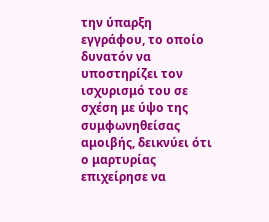την ύπαρξη εγγράφου, το οποίο δυνατόν να υποστηρίζει τον ισχυρισμό του σε σχέση με ύψο της συμφωνηθείσας αμοιβής, δεικνύει ότι ο μαρτυρίας επιχείρησε να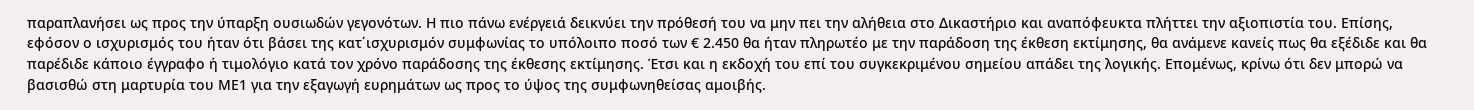παραπλανήσει ως προς την ύπαρξη ουσιωδών γεγονότων. Η πιο πάνω ενέργειά δεικνύει την πρόθεσή του να μην πει την αλήθεια στο Δικαστήριο και αναπόφευκτα πλήττει την αξιοπιστία του. Επίσης, εφόσον ο ισχυρισμός του ήταν ότι βάσει της κατ΄ισχυρισμόν συμφωνίας το υπόλοιπο ποσό των € 2.450 θα ήταν πληρωτέο με την παράδοση της έκθεση εκτίμησης, θα ανάμενε κανείς πως θα εξέδιδε και θα παρέδιδε κάποιο έγγραφο ή τιμολόγιο κατά τον χρόνο παράδοσης της έκθεσης εκτίμησης. Έτσι και η εκδοχή του επί του συγκεκριμένου σημείου απάδει της λογικής. Επομένως, κρίνω ότι δεν μπορώ να βασισθώ στη μαρτυρία του ΜΕ1 για την εξαγωγή ευρημάτων ως προς το ύψος της συμφωνηθείσας αμοιβής.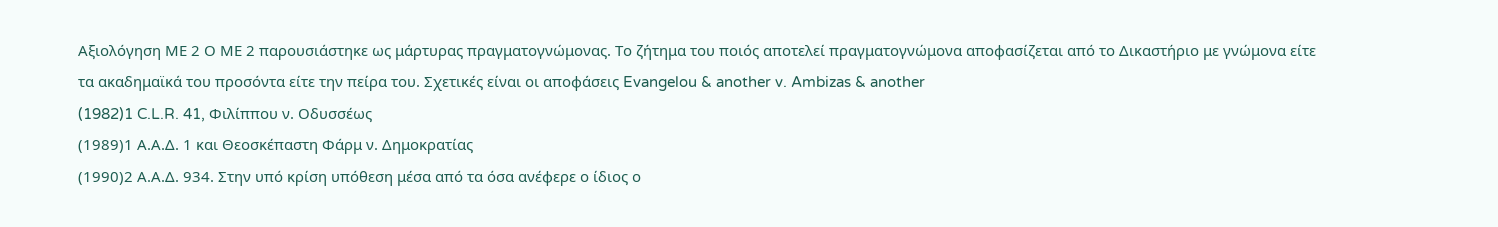Αξιολόγηση ΜΕ 2 Ο ΜΕ 2 παρουσιάστηκε ως μάρτυρας πραγματογνώμονας. Το ζήτημα του ποιός αποτελεί πραγματογνώμονα αποφασίζεται από το Δικαστήριο με γνώμονα είτε τα ακαδημαϊκά του προσόντα είτε την πείρα του. Σχετικές είναι οι αποφάσεις Evangelou & another v. Ambizas & another
(1982)1 C.L.R. 41, Φιλίππου ν. Οδυσσέως
(1989)1 Α.Α.Δ. 1 και Θεοσκέπαστη Φάρμ ν. Δημοκρατίας
(1990)2 Α.Α.Δ. 934. Στην υπό κρίση υπόθεση μέσα από τα όσα ανέφερε ο ίδιος ο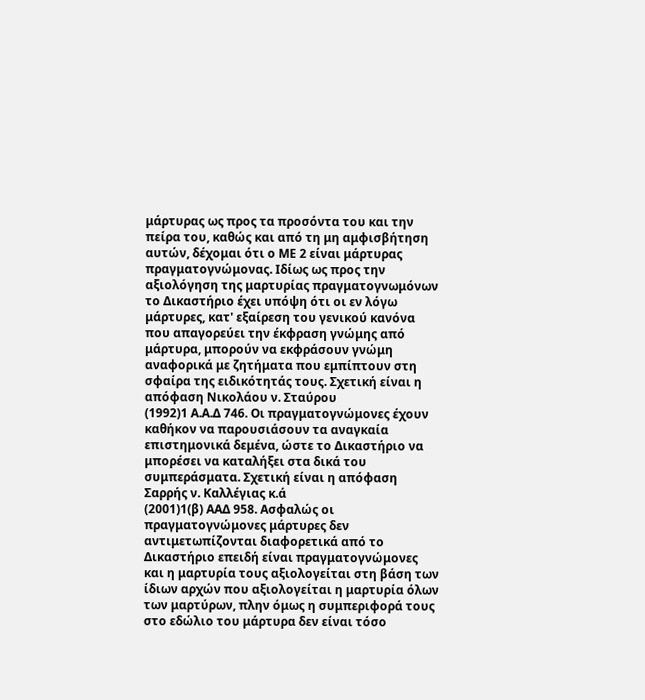μάρτυρας ως προς τα προσόντα του και την πείρα του, καθώς και από τη μη αμφισβήτηση αυτών, δέχομαι ότι ο ΜΕ 2 είναι μάρτυρας πραγματογνώμονας. Ιδίως ως προς την αξιολόγηση της μαρτυρίας πραγματογνωμόνων το Δικαστήριο έχει υπόψη ότι οι εν λόγω μάρτυρες, κατ' εξαίρεση του γενικού κανόνα που απαγορεύει την έκφραση γνώμης από μάρτυρα, μπορούν να εκφράσουν γνώμη αναφορικά με ζητήματα που εμπίπτουν στη σφαίρα της ειδικότητάς τους. Σχετική είναι η απόφαση Νικολάου ν. Σταύρου
(1992)1 Α.Α.Δ 746. Οι πραγματογνώμονες έχουν καθήκον να παρουσιάσουν τα αναγκαία επιστημονικά δεμένα, ώστε το Δικαστήριο να μπορέσει να καταλήξει στα δικά του συμπεράσματα. Σχετική είναι η απόφαση Σαρρής ν. Καλλέγιας κ.ά
(2001)1(β) ΑΑΔ 958. Ασφαλώς οι πραγματογνώμονες μάρτυρες δεν αντιμετωπίζονται διαφορετικά από το Δικαστήριο επειδή είναι πραγματογνώμονες και η μαρτυρία τους αξιολογείται στη βάση των ίδιων αρχών που αξιολογείται η μαρτυρία όλων των μαρτύρων, πλην όμως η συμπεριφορά τους στο εδώλιο του μάρτυρα δεν είναι τόσο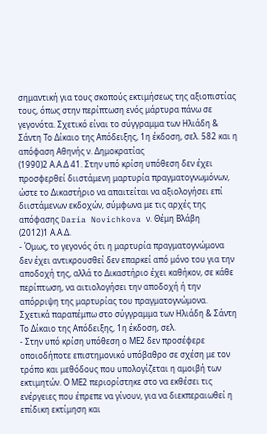σημαντική για τους σκοπούς εκτιμήσεως της αξιοπιστίας τους, όπως στην περίπτωση ενός μάρτυρα πάνω σε γεγονότα. Σχετικό είναι το σύγγραμμα των Ηλιάδη & Σάντη Το Δίκαιο της Απόδειξης, 1η έκδοση, σελ. 582 και η απόφαση Αθηνής ν. Δημοκρατίας
(1990)2 Α.Α.Δ 41. Στην υπό κρίση υπόθεση δεν έχει προσφερθεί διιστάμενη μαρτυρία πραγματογνωμόνων, ώστε το Δικαστήριο να απαιτείται να αξιολογήσει επί διιστάμενων εκδοχών, σύμφωνα με τις αρχές της απόφασης Daria Novichkova ν. Θέμη Βλάβη
(2012)1 Α.Α.Δ.
- Όμως, το γεγονός ότι η μαρτυρία πραγματογνώμονα δεν έχει αντικρουσθεί δεν επαρκεί από μόνο του για την αποδοχή της, αλλά το Δικαστήριο έχει καθήκον, σε κάθε περίπτωση, να αιτιολογήσει την αποδοχή ή την απόρριψη της μαρτυρίας του πραγματογνώμονα. Σχετικά παραπέμπω στο σύγγραμμα των Ηλιάδη & Σάντη Το Δίκαιο της Απόδειξης, 1η έκδοση, σελ.
- Στην υπό κρίση υπόθεση ο ΜΕ2 δεν προσέφερε οποιοδήποτε επιστημονικό υπόβαθρο σε σχέση με τον τρόπο και μεθόδους που υπολογίζεται η αμοιβή των εκτιμητών. Ο ΜΕ2 περιορίστηκε στο να εκθέσει τις ενέργειες που έπρεπε να γίνουν, για να διεκπεραιωθεί η επίδικη εκτίμηση και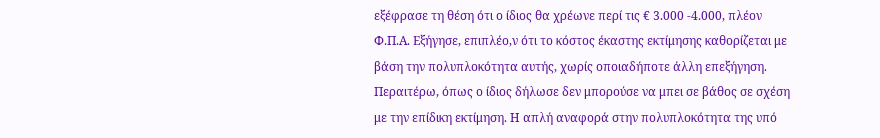εξέφρασε τη θέση ότι ο ίδιος θα χρέωνε περί τις € 3.000 -4.000, πλέον Φ.Π.Α. Εξήγησε, επιπλέο,ν ότι το κόστος έκαστης εκτίμησης καθορίζεται με βάση την πολυπλοκότητα αυτής, χωρίς οποιαδήποτε άλλη επεξήγηση. Περαιτέρω, όπως ο ίδιος δήλωσε δεν μπορούσε να μπει σε βάθος σε σχέση με την επίδικη εκτίμηση. Η απλή αναφορά στην πολυπλοκότητα της υπό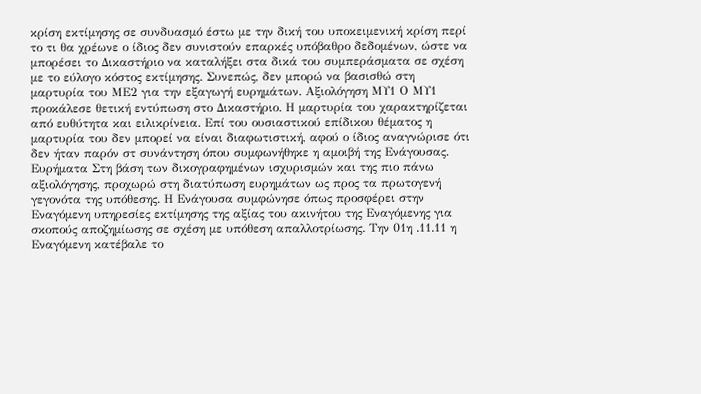κρίση εκτίμησης σε συνδυασμό έστω με την δική του υποκειμενική κρίση περί το τι θα χρέωνε ο ίδιος δεν συνιστούν επαρκές υπόβαθρο δεδομένων, ώστε να μπορέσει το Δικαστήριο να καταλήξει στα δικά του συμπεράσματα σε σχέση με το εύλογο κόστος εκτίμησης. Συνεπώς, δεν μπορώ να βασισθώ στη μαρτυρία του ΜΕ2 για την εξαγωγή ευρημάτων. Αξιολόγηση ΜΥ1 Ο ΜΥ1 προκάλεσε θετική εντύπωση στο Δικαστήριο. Η μαρτυρία του χαρακτηρίζεται από ευθύτητα και ειλικρίνεια. Επί του ουσιαστικού επίδικου θέματος η μαρτυρία του δεν μπορεί να είναι διαφωτιστική, αφού ο ίδιος αναγνώρισε ότι δεν ήταν παρόν στ συνάντηση όπου συμφωνήθηκε η αμοιβή της Ενάγουσας. Ευρήματα Στη βάση των δικογραφημένων ισχυρισμών και της πιο πάνω αξιολόγησης, προχωρώ στη διατύπωση ευρημάτων ως προς τα πρωτογενή γεγονότα της υπόθεσης. Η Ενάγουσα συμφώνησε όπως προσφέρει στην Εναγόμενη υπηρεσίες εκτίμησης της αξίας του ακινήτου της Εναγόμενης για σκοπούς αποζημίωσης σε σχέση με υπόθεση απαλλοτρίωσης. Την 01η .11.11 η Εναγόμενη κατέβαλε το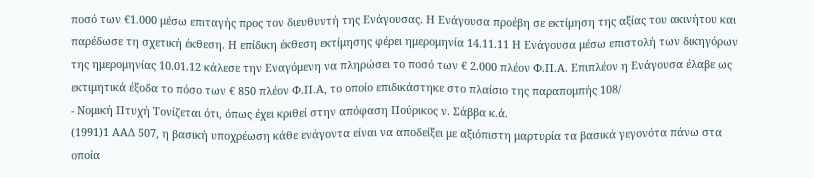ποσό των €1.000 μέσω επιταγής προς τον διευθυντή της Ενάγουσας. Η Ενάγουσα προέβη σε εκτίμηση της αξίας του ακινήτου και παρέδωσε τη σχετική έκθεση. Η επίδικη έκθεση εκτίμησης φέρει ημερομηνία 14.11.11 Η Ενάγουσα μέσω επιστολή των δικηγόρων της ημερομηνίας 10.01.12 κάλεσε την Εναγόμενη να πληρώσει το ποσό των € 2.000 πλέον Φ.Π.Α. Επιπλέον η Ενάγουσα έλαβε ως εκτιμητικά έξοδα το πόσο των € 850 πλέον Φ.Π.Α, το οποίο επιδικάστηκε στο πλαίσιο της παραπομπής 108/
- Νομική Πτυχή Τονίζεται ότι, όπως έχει κριθεί στην απόφαση Πούρικος ν. Σάββα κ.ά.
(1991)1 ΑΑΔ 507, η βασική υποχρέωση κάθε ενάγοντα είναι να αποδείξει με αξιόπιστη μαρτυρία τα βασικά γεγονότα πάνω στα οποία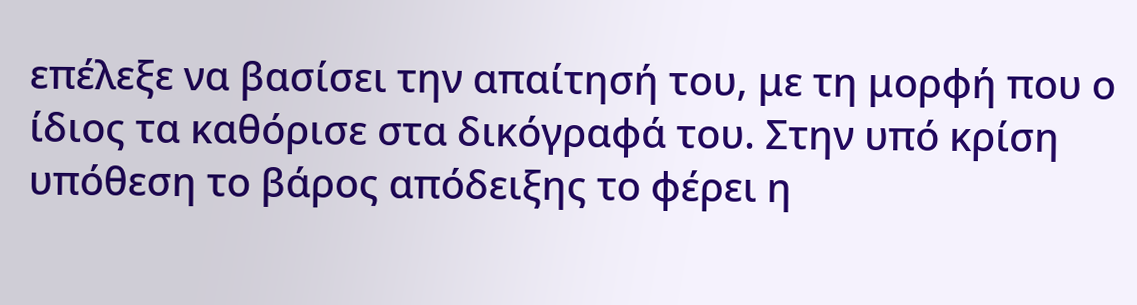επέλεξε να βασίσει την απαίτησή του, με τη μορφή που ο ίδιος τα καθόρισε στα δικόγραφά του. Στην υπό κρίση υπόθεση το βάρος απόδειξης το φέρει η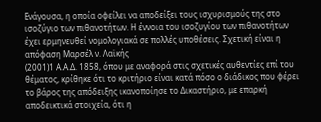Ενάγουσα, η οποία οφείλει να αποδείξει τους ισχυρισμούς της στο ισοζύγιο των πιθανοτήτων. Η έννοια του ισοζυγίου των πιθανοτήτων έχει ερμηνευθεί νομολογιακά σε πολλές υποθέσεις. Σχετική είναι η απόφαση Μαρσέλ ν. Λαϊκής
(2001)1 Α.Α.Δ. 1858, όπου με αναφορά στις σχετικές αυθεντίες επί του θέματος, κρίθηκε ότι το κριτήριο είναι κατά πόσο ο διάδικος που φέρει το βάρος της απόδειξης ικανοποίησε το Δικαστήριο, με επαρκή αποδεικτικά στοιχεία, ότι η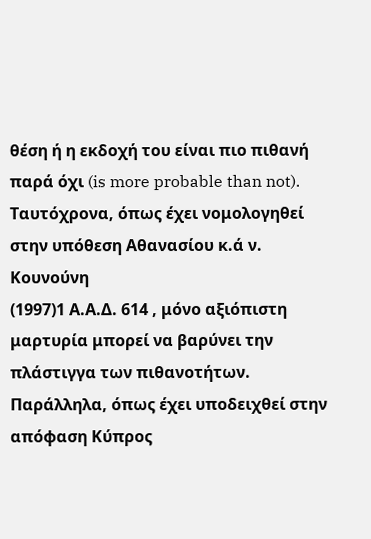θέση ή η εκδοχή του είναι πιο πιθανή παρά όχι (is more probable than not). Ταυτόχρονα, όπως έχει νομολογηθεί στην υπόθεση Αθανασίου κ.ά ν. Κουνούνη
(1997)1 Α.Α.Δ. 614 , μόνο αξιόπιστη μαρτυρία μπορεί να βαρύνει την πλάστιγγα των πιθανοτήτων. Παράλληλα, όπως έχει υποδειχθεί στην απόφαση Κύπρος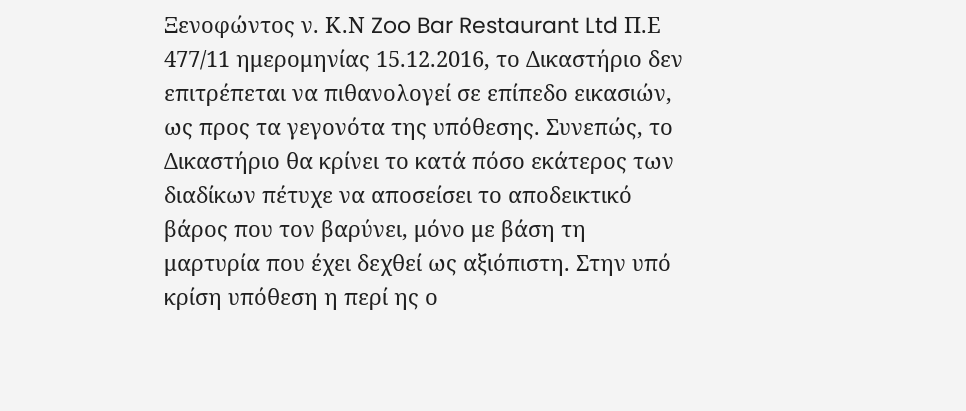Ξενοφώντος ν. Κ.Ν Zoo Bar Restaurant Ltd Π.Ε 477/11 ημερομηνίας 15.12.2016, το Δικαστήριο δεν επιτρέπεται να πιθανολογεί σε επίπεδο εικασιών, ως προς τα γεγονότα της υπόθεσης. Συνεπώς, το Δικαστήριο θα κρίνει το κατά πόσο εκάτερος των διαδίκων πέτυχε να αποσείσει το αποδεικτικό βάρος που τον βαρύνει, μόνο με βάση τη μαρτυρία που έχει δεχθεί ως αξιόπιστη. Στην υπό κρίση υπόθεση η περί ης ο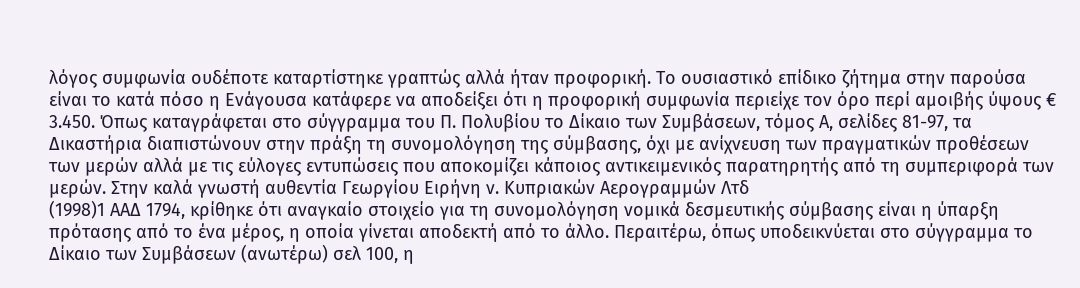λόγος συμφωνία ουδέποτε καταρτίστηκε γραπτώς αλλά ήταν προφορική. Το ουσιαστικό επίδικο ζήτημα στην παρούσα είναι το κατά πόσο η Ενάγουσα κατάφερε να αποδείξει ότι η προφορική συμφωνία περιείχε τον όρο περί αμοιβής ύψους € 3.450. Όπως καταγράφεται στο σύγγραμμα του Π. Πολυβίου το Δίκαιο των Συμβάσεων, τόμος Α, σελίδες 81-97, τα Δικαστήρια διαπιστώνουν στην πράξη τη συνομολόγηση της σύμβασης, όχι με ανίχνευση των πραγματικών προθέσεων των μερών αλλά με τις εύλογες εντυπώσεις που αποκομίζει κάποιος αντικειμενικός παρατηρητής από τη συμπεριφορά των μερών. Στην καλά γνωστή αυθεντία Γεωργίου Eιρήνη ν. Kυπριακών Aερογραμμών Λτδ
(1998)1 ΑΑΔ 1794, κρίθηκε ότι αναγκαίο στοιχείο για τη συνομολόγηση νομικά δεσμευτικής σύμβασης είναι η ύπαρξη πρότασης από το ένα μέρος, η οποία γίνεται αποδεκτή από το άλλο. Περαιτέρω, όπως υποδεικνύεται στο σύγγραμμα το Δίκαιο των Συμβάσεων (ανωτέρω) σελ 100, η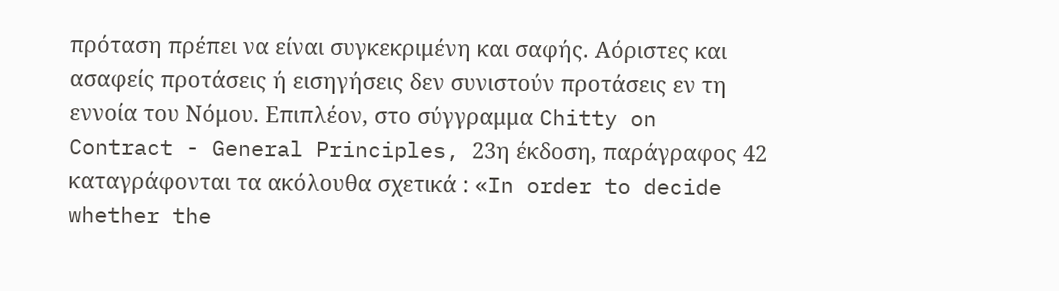πρόταση πρέπει να είναι συγκεκριμένη και σαφής. Αόριστες και ασαφείς προτάσεις ή εισηγήσεις δεν συνιστούν προτάσεις εν τη εννοία του Νόμου. Επιπλέον, στο σύγγραμμα Chitty on Contract - General Principles, 23η έκδοση, παράγραφος 42 καταγράφονται τα ακόλουθα σχετικά : «In order to decide whether the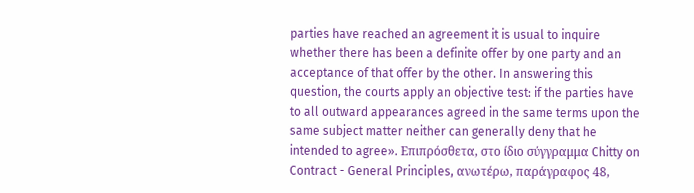parties have reached an agreement it is usual to inquire whether there has been a definite offer by one party and an acceptance of that offer by the other. In answering this question, the courts apply an objective test: if the parties have to all outward appearances agreed in the same terms upon the same subject matter neither can generally deny that he intended to agree». Επιπρόσθετα, στο ίδιο σύγγραμμα Chitty on Contract - General Principles, ανωτέρω, παράγραφος 48,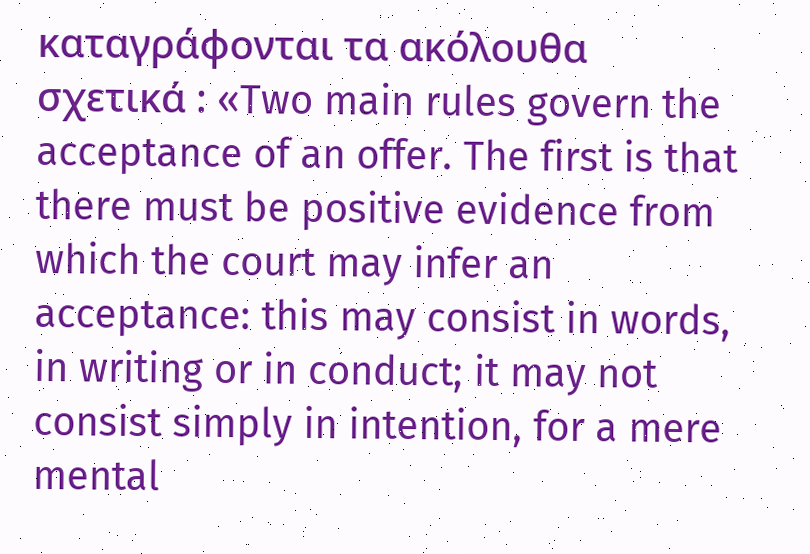καταγράφονται τα ακόλουθα σχετικά : «Two main rules govern the acceptance of an offer. The first is that there must be positive evidence from which the court may infer an acceptance: this may consist in words, in writing or in conduct; it may not consist simply in intention, for a mere mental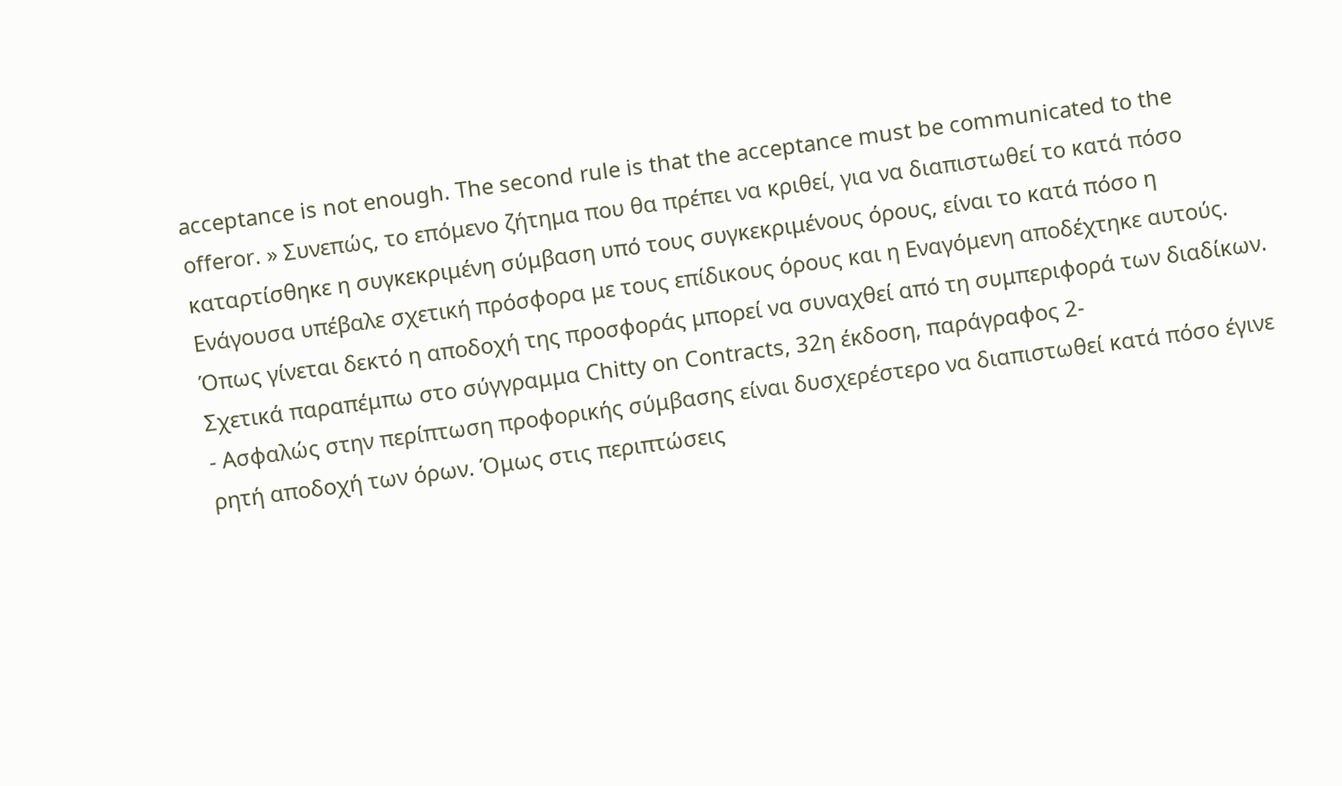acceptance is not enough. The second rule is that the acceptance must be communicated to the offeror. » Συνεπώς, το επόμενο ζήτημα που θα πρέπει να κριθεί, για να διαπιστωθεί το κατά πόσο καταρτίσθηκε η συγκεκριμένη σύμβαση υπό τους συγκεκριμένους όρους, είναι το κατά πόσο η Ενάγουσα υπέβαλε σχετική πρόσφορα με τους επίδικους όρους και η Εναγόμενη αποδέχτηκε αυτούς. Όπως γίνεται δεκτό η αποδοχή της προσφοράς μπορεί να συναχθεί από τη συμπεριφορά των διαδίκων. Σχετικά παραπέμπω στο σύγγραμμα Chitty on Contracts, 32η έκδοση, παράγραφος 2-
- Ασφαλώς στην περίπτωση προφορικής σύμβασης είναι δυσχερέστερο να διαπιστωθεί κατά πόσο έγινε ρητή αποδοχή των όρων. Όμως στις περιπτώσεις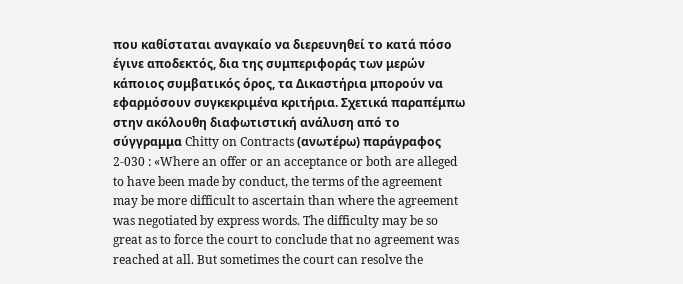που καθίσταται αναγκαίο να διερευνηθεί το κατά πόσο έγινε αποδεκτός, δια της συμπεριφοράς των μερών κάποιος συμβατικός όρος, τα Δικαστήρια μπορούν να εφαρμόσουν συγκεκριμένα κριτήρια. Σχετικά παραπέμπω στην ακόλουθη διαφωτιστική ανάλυση από το σύγγραμμα Chitty on Contracts (ανωτέρω) παράγραφος 2-030 : «Where an offer or an acceptance or both are alleged to have been made by conduct, the terms of the agreement may be more difficult to ascertain than where the agreement was negotiated by express words. The difficulty may be so great as to force the court to conclude that no agreement was reached at all. But sometimes the court can resolve the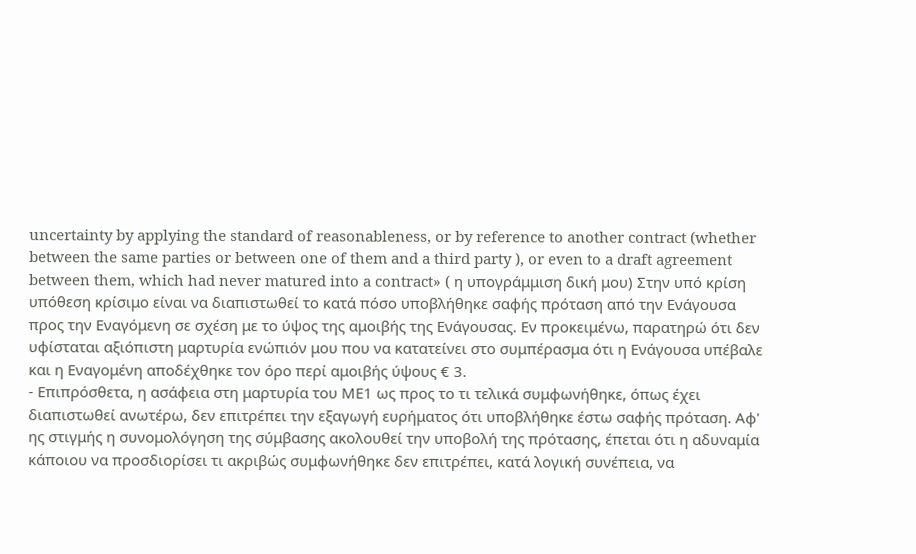uncertainty by applying the standard of reasonableness, or by reference to another contract (whether between the same parties or between one of them and a third party ), or even to a draft agreement between them, which had never matured into a contract» ( η υπογράμμιση δική μου) Στην υπό κρίση υπόθεση κρίσιμο είναι να διαπιστωθεί το κατά πόσο υποβλήθηκε σαφής πρόταση από την Ενάγουσα προς την Εναγόμενη σε σχέση με το ύψος της αμοιβής της Ενάγουσας. Εν προκειμένω, παρατηρώ ότι δεν υφίσταται αξιόπιστη μαρτυρία ενώπιόν μου που να κατατείνει στο συμπέρασμα ότι η Ενάγουσα υπέβαλε και η Εναγομένη αποδέχθηκε τον όρο περί αμοιβής ύψους € 3.
- Επιπρόσθετα, η ασάφεια στη μαρτυρία του ΜΕ1 ως προς το τι τελικά συμφωνήθηκε, όπως έχει διαπιστωθεί ανωτέρω, δεν επιτρέπει την εξαγωγή ευρήματος ότι υποβλήθηκε έστω σαφής πρόταση. Αφ' ης στιγμής η συνομολόγηση της σύμβασης ακολουθεί την υποβολή της πρότασης, έπεται ότι η αδυναμία κάποιου να προσδιορίσει τι ακριβώς συμφωνήθηκε δεν επιτρέπει, κατά λογική συνέπεια, να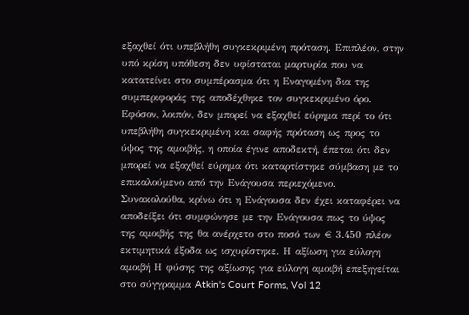εξαχθεί ότι υπεβλήθη συγκεκριμένη πρόταση. Επιπλέον, στην υπό κρίση υπόθεση δεν υφίσταται μαρτυρία που να κατατείνει στο συμπέρασμα ότι η Εναγομένη δια της συμπεριφοράς της αποδέχθηκε τον συγκεκριμένο όρο. Εφόσον, λοιπόν, δεν μπορεί να εξαχθεί εύρημα περί το ότι υπεβλήθη συγκεκριμένη και σαφής πρόταση ως προς το ύψος της αμοιβής, η οποία έγινε αποδεκτή, έπεται ότι δεν μπορεί να εξαχθεί εύρημα ότι καταρτίστηκε σύμβαση με το επικαλούμενο από την Ενάγουσα περιεχόμενο. Συνακολούθα, κρίνω ότι η Ενάγουσα δεν έχει καταφέρει να αποδείξει ότι συμφώνησε με την Ενάγουσα πως το ύψος της αμοιβής της θα ανέρχετο στο ποσό των € 3.450 πλέον εκτιμητικά έξοδα ως ισχυρίστηκε. Η αξίωση για εύλογη αμοιβή Η φύσης της αξίωσης για εύλογη αμοιβή επεξηγείται στο σύγγραμμα Atkin's Court Forms, Vol 12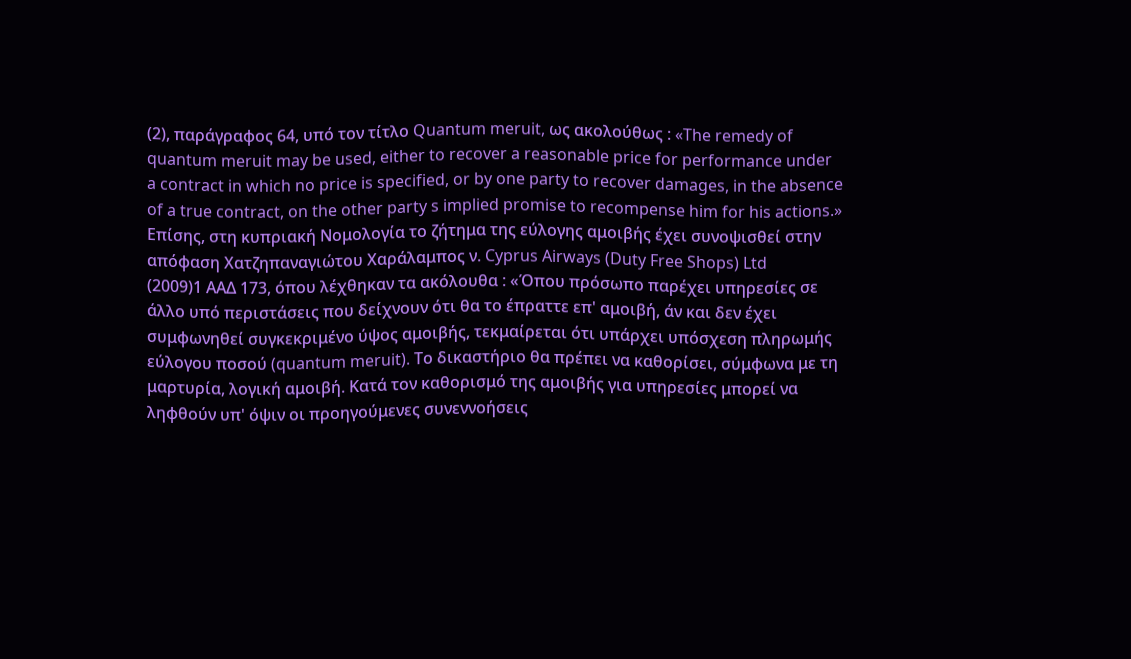(2), παράγραφος 64, υπό τον τίτλο Quantum meruit, ως ακολούθως : «The remedy of quantum meruit may be used, either to recover a reasonable price for performance under a contract in which no price is specified, or by one party to recover damages, in the absence of a true contract, on the other party s implied promise to recompense him for his actions.» Επίσης, στη κυπριακή Νομολογία το ζήτημα της εύλογης αμοιβής έχει συνοψισθεί στην απόφαση Χατζηπαναγιώτου Χαράλαμπος ν. Cyprus Airways (Duty Free Shops) Ltd
(2009)1 ΑΑΔ 173, όπου λέχθηκαν τα ακόλουθα : «Όπου πρόσωπο παρέχει υπηρεσίες σε άλλο υπό περιστάσεις που δείχνουν ότι θα το έπραττε επ' αμοιβή, άν και δεν έχει συμφωνηθεί συγκεκριμένο ύψος αμοιβής, τεκμαίρεται ότι υπάρχει υπόσχεση πληρωμής εύλογου ποσού (quantum meruit). Το δικαστήριο θα πρέπει να καθορίσει, σύμφωνα με τη μαρτυρία, λογική αμοιβή. Κατά τον καθορισμό της αμοιβής για υπηρεσίες μπορεί να ληφθούν υπ' όψιν οι προηγούμενες συνεννοήσεις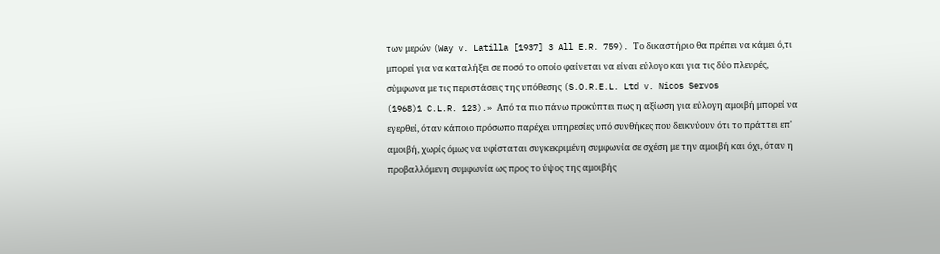των μερών (Way v. Latilla [1937] 3 All E.R. 759). Το δικαστήριο θα πρέπει να κάμει ό,τι μπορεί για να καταλήξει σε ποσό το οποίο φαίνεται να είναι εύλογο και για τις δύο πλευρές, σύμφωνα με τις περιστάσεις της υπόθεσης (S.O.R.E.L. Ltd v. Nicos Servos
(1968)1 C.L.R. 123).» Από τα πιο πάνω προκύπτει πως η αξίωση για εύλογη αμοιβή μπορεί να εγερθεί, όταν κάποιο πρόσωπο παρέχει υπηρεσίες υπό συνθήκες που δεικνύουν ότι το πράττει επ' αμοιβή, χωρίς όμως να υφίσταται συγκεκριμένη συμφωνία σε σχέση με την αμοιβή και όχι, όταν η προβαλλόμενη συμφωνία ως προς το ύψος της αμοιβής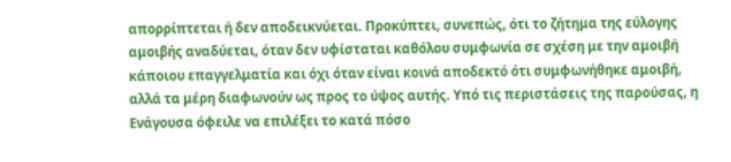απορρίπτεται ή δεν αποδεικνύεται. Προκύπτει, συνεπώς, ότι το ζήτημα της εύλογης αμοιβής αναδύεται, όταν δεν υφίσταται καθόλου συμφωνία σε σχέση με την αμοιβή κάποιου επαγγελματία και όχι όταν είναι κοινά αποδεκτό ότι συμφωνήθηκε αμοιβή, αλλά τα μέρη διαφωνούν ως προς το ύψος αυτής. Υπό τις περιστάσεις της παρούσας, η Ενάγουσα όφειλε να επιλέξει το κατά πόσο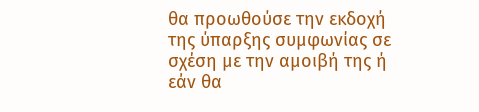θα προωθούσε την εκδοχή της ύπαρξης συμφωνίας σε σχέση με την αμοιβή της ή εάν θα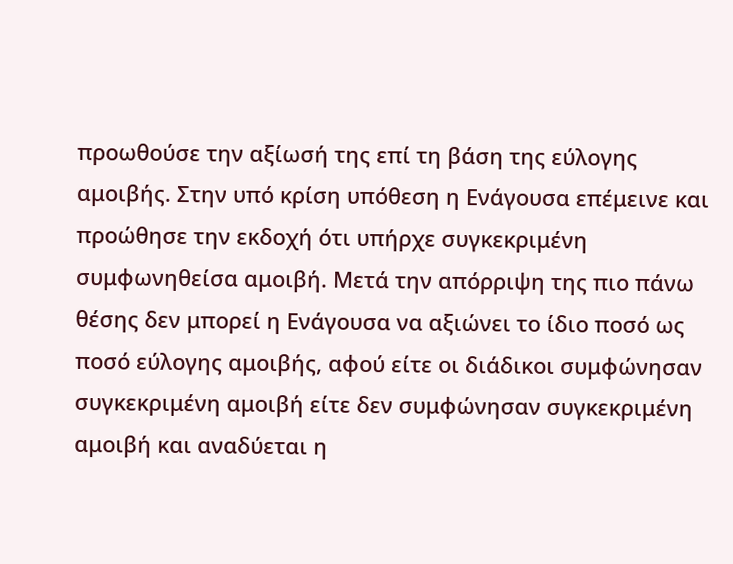προωθούσε την αξίωσή της επί τη βάση της εύλογης αμοιβής. Στην υπό κρίση υπόθεση η Ενάγουσα επέμεινε και προώθησε την εκδοχή ότι υπήρχε συγκεκριμένη συμφωνηθείσα αμοιβή. Μετά την απόρριψη της πιο πάνω θέσης δεν μπορεί η Ενάγουσα να αξιώνει το ίδιο ποσό ως ποσό εύλογης αμοιβής, αφού είτε οι διάδικοι συμφώνησαν συγκεκριμένη αμοιβή είτε δεν συμφώνησαν συγκεκριμένη αμοιβή και αναδύεται η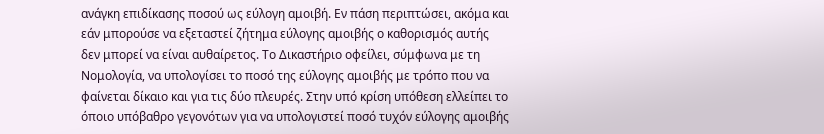ανάγκη επιδίκασης ποσού ως εύλογη αμοιβή. Εν πάση περιπτώσει, ακόμα και εάν μπορούσε να εξεταστεί ζήτημα εύλογης αμοιβής ο καθορισμός αυτής δεν μπορεί να είναι αυθαίρετος. Το Δικαστήριο οφείλει, σύμφωνα με τη Νομολογία, να υπολογίσει το ποσό της εύλογης αμοιβής με τρόπο που να φαίνεται δίκαιο και για τις δύο πλευρές. Στην υπό κρίση υπόθεση ελλείπει το όποιο υπόβαθρο γεγονότων για να υπολογιστεί ποσό τυχόν εύλογης αμοιβής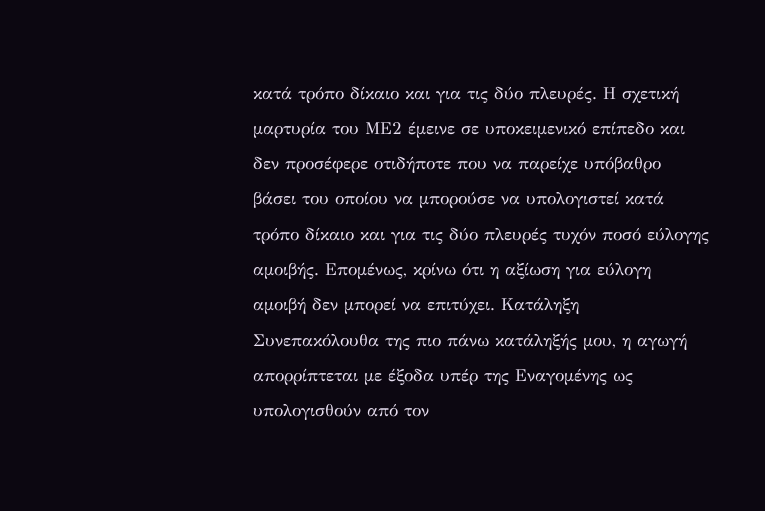κατά τρόπο δίκαιο και για τις δύο πλευρές. Η σχετική μαρτυρία του ΜΕ2 έμεινε σε υποκειμενικό επίπεδο και δεν προσέφερε οτιδήποτε που να παρείχε υπόβαθρο βάσει του οποίου να μπορούσε να υπολογιστεί κατά τρόπο δίκαιο και για τις δύο πλευρές τυχόν ποσό εύλογης αμοιβής. Επομένως, κρίνω ότι η αξίωση για εύλογη αμοιβή δεν μπορεί να επιτύχει. Κατάληξη Συνεπακόλουθα της πιο πάνω κατάληξής μου, η αγωγή απορρίπτεται με έξοδα υπέρ της Εναγομένης ως υπολογισθούν από τον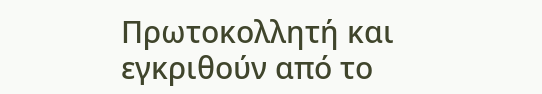Πρωτοκολλητή και εγκριθούν από το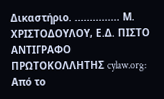Δικαστήριο. ............... Μ. ΧΡΙΣΤΟΔΟΥΛΟΥ, Ε.Δ. ΠΙΣΤΟ ΑΝΤΙΓΡΑΦΟ ΠΡΩΤΟΚΟΛΛΗΤΗΣ cylaw.org: Από το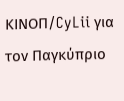ΚΙΝOΠ/CyLii για τον Παγκύπριο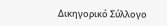Δικηγορικό Σύλλογο